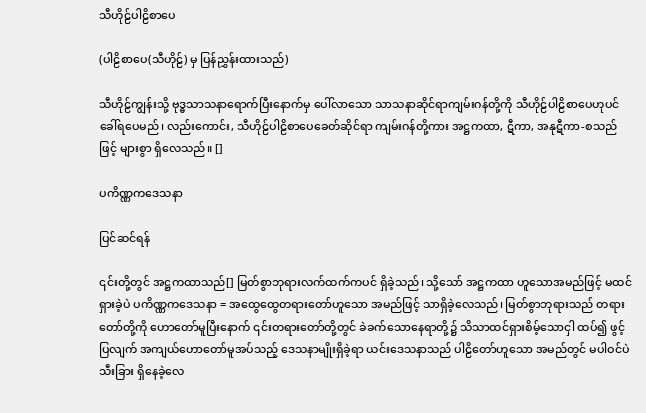သီဟိုဠ်ပါဠိစာပေ

(ပါဠိစာပေ(သီဟိုဠ်) မှ ပြန်ညွှန်းထားသည်)

သီဟိုဠ်ကျွန်းသို့ ဗုဒ္ဓသာသနာရောက်ပြီးနောက်မှ ပေါ်လာသော သာသနာဆိုင်ရာကျမ်းဂန်တို့ကို သီဟိုဠ်ပါဠိစာပေဟုပင် ခေါ်ရပေမည်၊ လည်းကောင်း, သီဟိုဠ်ပါဠိစာပေခေတ်ဆိုင်ရာ ကျမ်းဂန်တို့ကား အဋ္ဌကထာ, ဋီကာ, အနုဋီကာ-စသည်ဖြင့် များစွာ ရှိလေသည်။ []

ပကိဏ္ဏကဒေသနာ

ပြင်ဆင်ရန်

၎င်းတို့တွင် အဋ္ဌကထာသည်[] မြတ်စွာဘုရားလက်ထက်ကပင် ရှိခဲ့သည်၊ သို့သော် အဋ္ဌကထာ ဟူသောအမည်ဖြင့် မထင်ရှားခဲ့ပဲ ပကိဏ္ဏကဒေသနာ = အထွေထွေတရားတော်ဟူသော အမည်ဖြင့် သာရှိခဲ့လေသည်၊ မြတ်စွာဘုရားသည် တရားတော်တို့ကို ဟောတော်မူပြီးနောက် ၎င်းတရားတော်တို့တွင် ခဲခက်သောနေရာတို့၌ သိသာထင်ရှားစိမ့်သောငှါ ထပ်၍ ဖွင့်ပြလျက် အကျယ်ဟောတော်မူအပ်သည့် ဒေသနာမျိုးရှိခဲ့ရာ ယင်းဒေသနာသည် ပါဠိတော်ဟူသော အမည်တွင် မပါဝင်ပဲ သီးခြား ရှိနေခဲ့လေ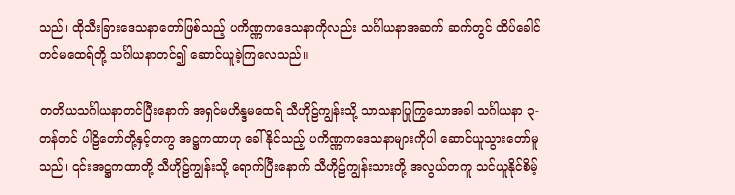သည်၊ ထိုသီးခြားဒေသနာတော်ဖြစ်သည့် ပကိဏ္ဏကဒေသနာကိုလည်း သင်္ဂါယနာအဆက် ဆက်တွင် ထိပ်ခေါင်တင်မထေရ်တို့ သင်္ဂါယနာတင်၍ ဆောင်ယူခဲ့ကြလေသည်။

တတိယသင်္ဂါယနာတင်ပြီးနောက် အရှင်မဟိန္ဒမထေရ် သီဟိုဠ်ကျွန်းသို့ သာသနာပြုကြွသောအခါ သင်္ဂါယနာ ၃-တန်တင် ပါဠိတော်တို့နှင့်တကွ အဋ္ဌကထာဟု ခေါ်နိုင်သည့် ပကိဏ္ဏကဒေသနာများကိုပါ ဆောင်ယူသွားတော်မူသည်၊ ၎င်းအဋ္ဌကထာတို့ သီဟိုဠ်ကျွန်းသို့ ရောက်ပြီးနောက် သီဟိုဠ်ကျွန်းသားတို့ အလွယ်တကူ သင်ယူနိုင်စိမ့်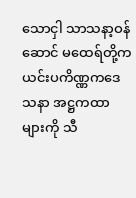သောငှါ သာသနာ့ဝန်ဆောင် မထေရ်တို့က ယင်းပကိဏ္ဏကဒေသနာ အဋ္ဌကထာများကို သီ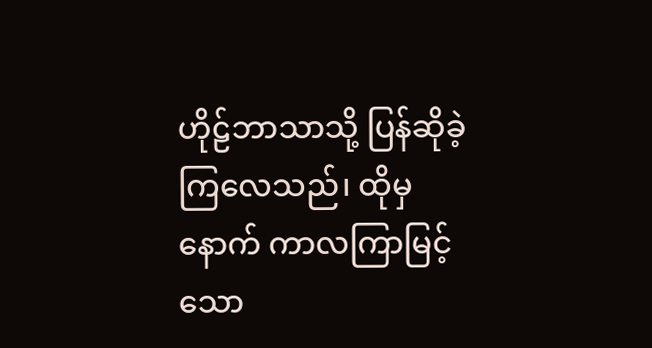ဟိုဠ်ဘာသာသို့ ပြန်ဆိုခဲ့ကြလေသည်၊ ထိုမှနောက် ကာလကြာမြင့်သော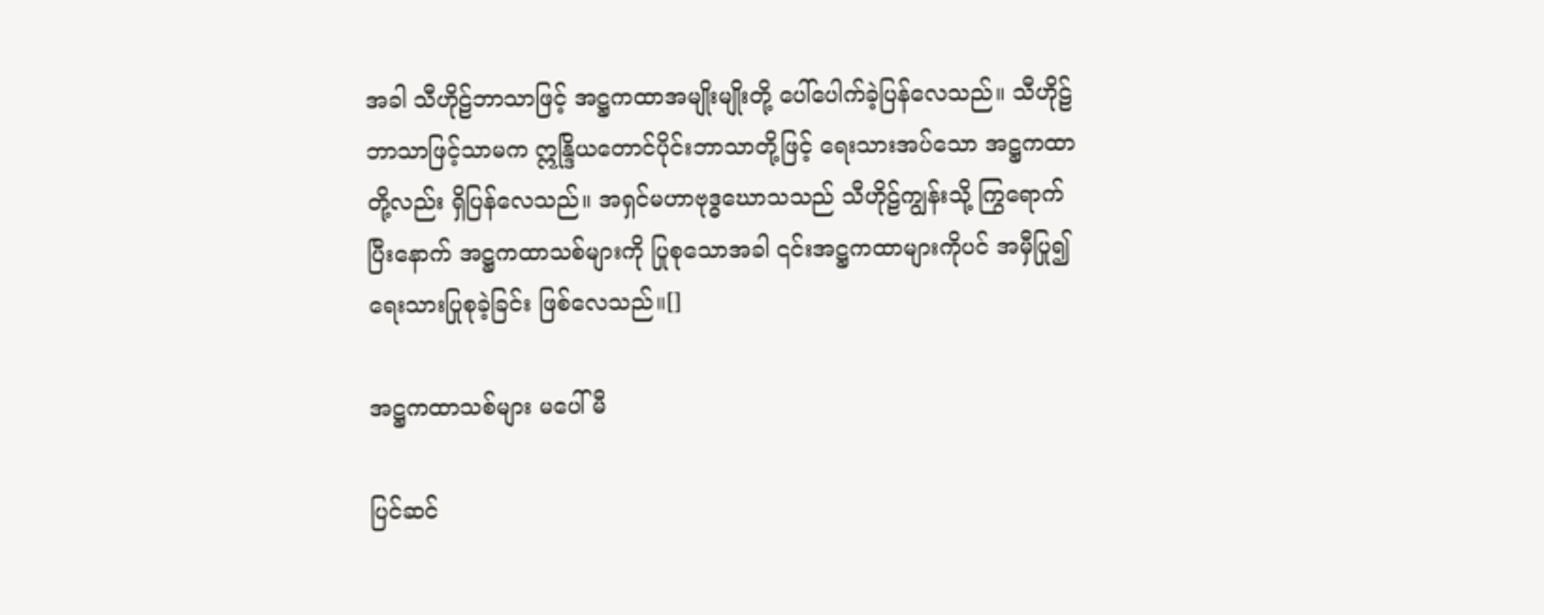အခါ သီဟိုဠ်ဘာသာဖြင့် အဋ္ဌကထာအမျိုးမျိုးတို့ ပေါ်ပေါက်ခဲ့ပြန်လေသည်။ သီဟိုဠ်ဘာသာဖြင့်သာမက ဣန္ဒြိယတောင်ပိုင်းဘာသာတို့ဖြင့် ရေးသားအပ်သော အဋ္ဌကထာတို့လည်း ရှိပြန်လေသည်။ အရှင်မဟာဗုဒ္ဓဃောသသည် သီဟိုဠ်ကျွန်းသို့ ကြွရောက်ပြီးနောက် အဋ္ဌကထာသစ်များကို ပြုစုသောအခါ ၎င်းအဋ္ဌကထာများကိုပင် အမှီပြု၍ ရေးသားပြုစုခဲ့ခြင်း ဖြစ်လေသည်။[]

အဋ္ဌကထာသစ်များ မပေါ်မီ

ပြင်ဆင်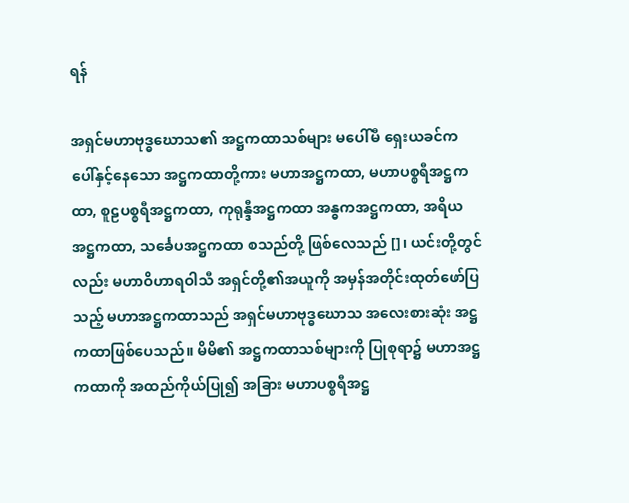ရန်

အရှင်မဟာဗုဒ္ဓဃောသ၏ အဋ္ဌကထာသစ်များ မပေါ်မီ ရှေးယခင်က ပေါ်နှင့်နေသော အဋ္ဌကထာတို့ကား မဟာအဋ္ဌကထာ, မဟာပစ္စရီအဋ္ဌကထာ, စူဠပစ္စရီအဋ္ဌကထာ, ကုရုန္ဒီအဋ္ဌကထာ အန္ဓကအဋ္ဌကထာ, အရိယအဋ္ဌကထာ, သင်္ခေပအဋ္ဌကထာ စသည်တို့ ဖြစ်လေသည် []၊ ယင်းတို့တွင်လည်း မဟာဝိဟာရဝါသီ အရှင်တို့၏အယူကို အမှန်အတိုင်းထုတ်ဖော်ပြသည့် မဟာအဋ္ဌကထာသည် အရှင်မဟာဗုဒ္ဓဃောသ အလေးစားဆုံး အဋ္ဌကထာဖြစ်ပေသည်။ မိမိ၏ အဋ္ဌကထာသစ်များကို ပြုစုရာ၌ မဟာအဋ္ဌကထာကို အထည်ကိုယ်ပြု၍ အခြား မဟာပစ္စရီအဋ္ဌ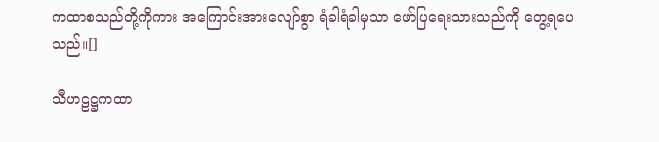ကထာစသည်တို့ကိုကား အကြောင်းအားလျော်စွာ ရံခါရံခါမှသာ ဖော်ပြရေးသားသည်ကို တွေ့ရပေသည်။[]

သီဟဠဋ္ဌကထာ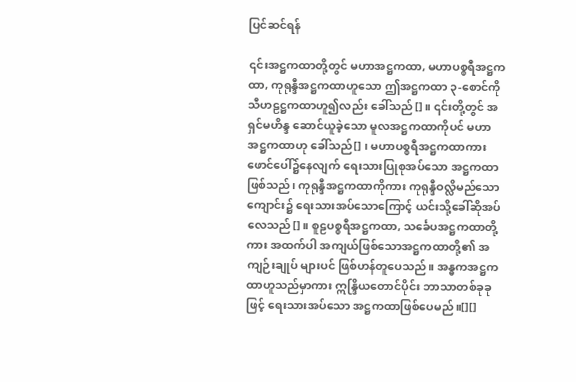ပြင်ဆင်ရန်

၎င်းအဋ္ဌကထာတို့တွင် မဟာအဋ္ဌကထာ, မဟာပစ္စရီအဋ္ဌကထာ, ကုရုန္ဒီအဋ္ဌကထာဟူသော ဤအဋ္ဌကထာ ၃-စောင်ကို သီဟဠဋ္ဌကထာဟူ၍လည်း ခေါ်သည်[]။ ၎င်းတို့တွင် အရှင်မဟိန္ဒ ဆောင်ယူခဲ့သော မူလအဋ္ဌကထာကိုပင် မဟာအဋ္ဌကထာဟု ခေါ်သည်[] ၊ မဟာပစ္စရီအဋ္ဌကထာကား ဖောင်ပေါ်၌နေလျက် ရေးသားပြုစုအပ်သော အဋ္ဌကထာဖြစ်သည်၊ ကုရုန္ဒီအဋ္ဌကထာကိုကား ကုရုန္ဒီဝလ္လိမည်သောကျောင်း၌ ရေးသားအပ်သောကြောင့် ယင်းသို့ခေါ်ဆိုအပ်လေသည်[]။ စူဠပစ္စရီအဋ္ဌကထာ, သင်္ခေပအဋ္ဌကထာတို့ကား အထက်ပါ အကျယ်ဖြစ်သောအဋ္ဌကထာတို့၏ အကျဉ်းချုပ် များပင် ဖြစ်ဟန်တူပေသည်။ အန္ဓကအဋ္ဌကထာဟူသည်မှာကား ဣန္ဒြိယတောင်ပိုင်း ဘာသာတစ်ခုခုဖြင့် ရေးသားအပ်သော အဋ္ဌကထာဖြစ်ပေမည်။[][]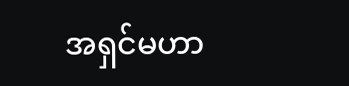အရှင်မဟာ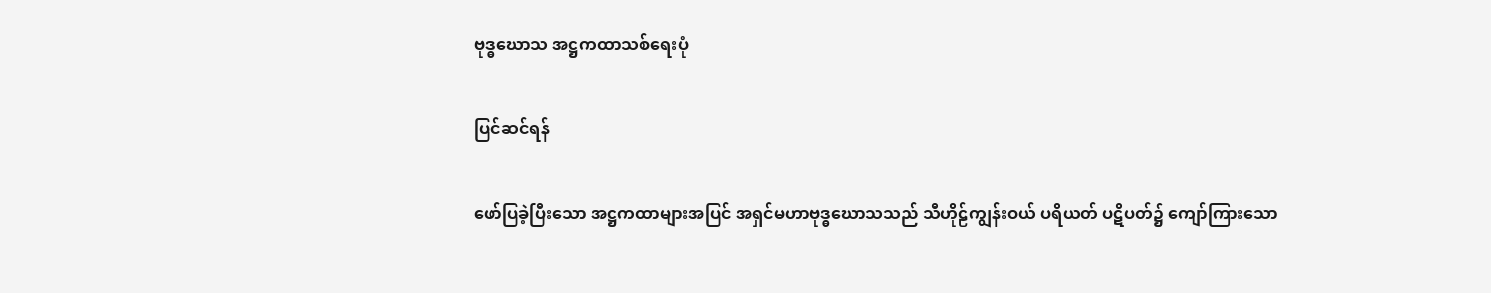ဗုဒ္ဓဃောသ အဋ္ဌကထာသစ်ရေးပုံ

ပြင်ဆင်ရန်

ဖော်ပြခဲ့ပြီးသော အဋ္ဌကထာများအပြင် အရှင်မဟာဗုဒ္ဓဃောသသည် သီဟိုဠ်ကျွန်းဝယ် ပရိယတ် ပဋိပတ်၌ ကျော်ကြားသော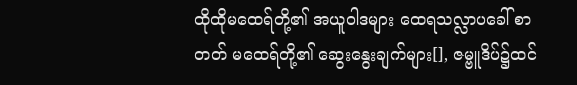ထိုထိုမထေရ်တို့၏ အယူဝါဒများ ထေရသလ္လာပခေါ် စာတတ် မထေရ်တို့၏ ဆွေးနွေးချက်များ[], ဇမ္ဗူဒိပ်၌ထင်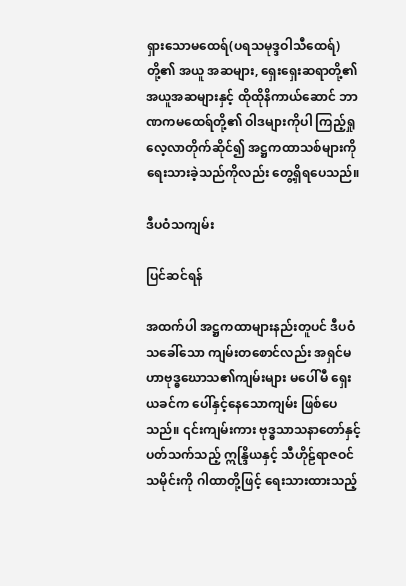ရှားသောမထေရ်(ပရသမုဒ္ဒဝါသီထေရ်)တို့၏ အယူ အဆများ, ရှေးရှေးဆရာတို့၏ အယူအဆများနှင့် ထိုထိုနိကာယ်ဆောင် ဘာဏကမထေရ်တို့၏ ဝါဒများကိုပါ ကြည့်ရှုလေ့လာတိုက်ဆိုင်၍ အဋ္ဌကထာသစ်များကို ရေးသားခဲ့သည်ကိုလည်း တွေ့ရှိရပေသည်။

ဒီပဝံသကျမ်း

ပြင်ဆင်ရန်

အထက်ပါ အဋ္ဌကထာများနည်းတူပင် ဒီပဝံသခေါ်သော ကျမ်းတစောင်လည်း အရှင်မဟာဗုဒ္ဓဃောသ၏ကျမ်းများ မပေါ်မီ ရှေးယခင်က ပေါ်နှင့်နေသောကျမ်း ဖြစ်ပေသည်။ ၎င်းကျမ်းကား ဗုဒ္ဓသာသနာတော်နှင့် ပတ်သက်သည့် ဣန္ဒြိယနှင့် သီဟိုဠ်ရာဇဝင်သမိုင်းကို ဂါထာတို့ဖြင့် ရေးသားထားသည့်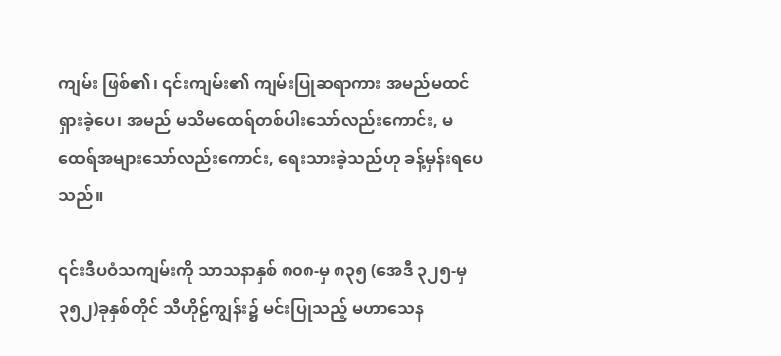ကျမ်း ဖြစ်၏၊ ၎င်းကျမ်း၏ ကျမ်းပြုဆရာကား အမည်မထင်ရှားခဲ့ပေ၊ အမည် မသိမထေရ်တစ်ပါးသော်လည်းကောင်း, မထေရ်အများသော်လည်းကောင်း, ရေးသားခဲ့သည်ဟု ခန့်မှန်းရပေသည်။

၎င်းဒီပဝံသကျမ်းကို သာသနာနှစ် ၈၀၈-မှ ၈၃၅ (အေဒီ ၃၂၅-မှ ၃၅၂)ခုနှစ်တိုင် သီဟိုဠ်ကျွန်း၌ မင်းပြုသည့် မဟာသေန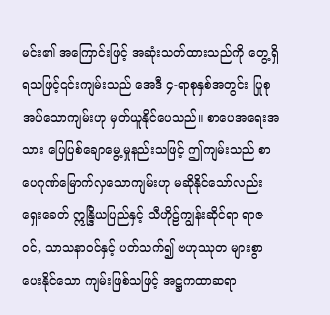မင်း၏ အကြောင်းဖြင့် အဆုံးသတ်ထားသည်ကို တွေ့ရှိရသဖြင့်၎င်းကျမ်းသည် အေဒီ ၄-ရာစုနှစ်အတွင်း ပြုစုအပ်သောကျမ်းဟု မှတ်ယူနိုင်ပေသည်။ စာပေအရေးအသား ပြေပြစ်ချောမွေ့မှုနည်းသဖြင့် ဤကျမ်းသည် စာပေဂုဏ်မြောက်လှသောကျမ်းဟု မဆိုနိုင်သော်လည်း ရှေးခေတ် ဣန္ဒြိယပြည်နှင့် သီဟိုဠ်ကျွန်းဆိုင်ရာ ရာဇဝင်, သာသနာဝင်နှင့် ပတ်သက်၍ ဗဟုဿုတ များစွာပေးနိုင်သော ကျမ်းဖြစ်သဖြင့် အဋ္ဌကထာဆရာ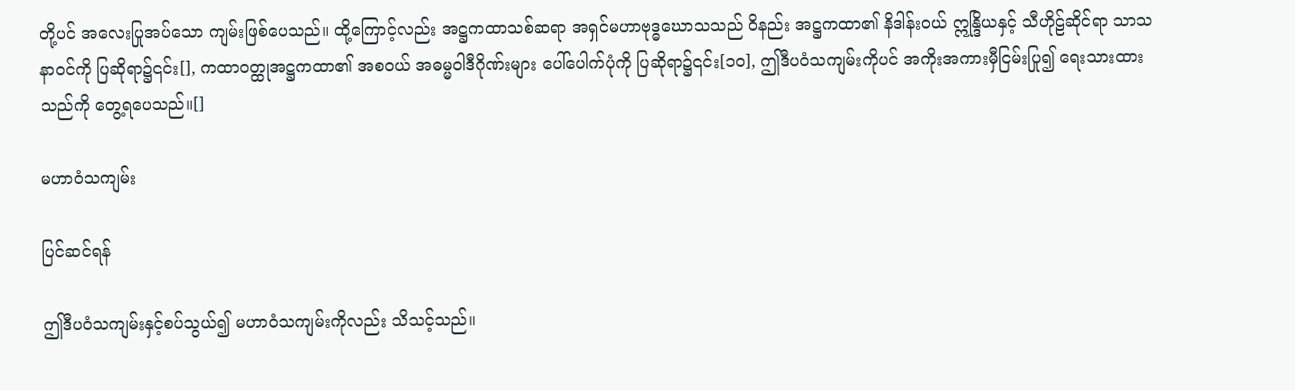တို့ပင် အလေးပြုအပ်သော ကျမ်းဖြစ်ပေသည်။ ထို့ကြောင့်လည်း အဋ္ဌကထာသစ်ဆရာ အရှင်မဟာဗုဒ္ဓဃောသသည် ဝိနည်း အဋ္ဌကထာ၏ နိဒါန်းဝယ် ဣန္ဒြိယနှင့် သီဟိုဠ်ဆိုင်ရာ သာသနာဝင်ကို ပြဆိုရာ၌၎င်း[], ကထာဝတ္ထုအဋ္ဌကထာ၏ အစဝယ် အဓမ္မဝါဒီဂိုဏ်းများ ပေါ်ပေါက်ပုံကို ပြဆိုရာ၌၎င်း[၁၀], ဤဒီပဝံသကျမ်းကိုပင် အကိုးအကားမှီငြမ်းပြု၍ ရေးသားထားသည်ကို တွေ့ရပေသည်။[]

မဟာဝံသကျမ်း

ပြင်ဆင်ရန်

ဤဒီပဝံသကျမ်းနှင့်စပ်သွယ်၍ မဟာဝံသကျမ်းကိုလည်း သိသင့်သည်။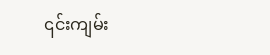၎င်းကျမ်း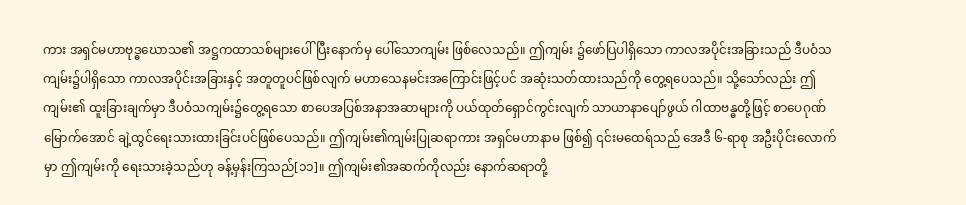ကား အရှင်မဟာဗုဒ္ဓဃောသ၏ အဋ္ဌကထာသစ်များပေါ်ပြီးနောက်မှ ပေါ်သောကျမ်း ဖြစ်လေသည်။ ဤကျမ်း ၌ဖော်ပြပါရှိသော ကာလအပိုင်းအခြားသည် ဒီပဝံသကျမ်း၌ပါရှိသော ကာလအပိုင်းအခြားနှင့် အတူတူပင်ဖြစ်လျက် မဟာသေနမင်းအကြောင်းဖြင့်ပင် အဆုံးသတ်ထားသည်ကို တွေ့ရပေသည်။ သို့သော်လည်း ဤကျမ်း၏ ထူးခြားချက်မှာ ဒီပဝံသကျမ်း၌တွေ့ရသော စာပေအပြစ်အနာအဆာများကို ပယ်ထုတ်ရှောင်ကွင်းလျက် သာယာနာပျော်ဖွယ် ဂါထာဗန္ဓတို့ဖြင့် စာပေဂုဏ်မြောက်အောင် ချဲ့ထွင်ရေးသားထားခြင်းပင်ဖြစ်ပေသည်။ ဤကျမ်း၏ကျမ်းပြုဆရာကား အရှင်မဟာနာမ ဖြစ်၍ ၎င်းမထေရ်သည် အေဒီ ၆-ရာစု အဦးပိုင်းလောက်မှာ ဤကျမ်းကို ရေးသားခဲ့သည်ဟု ခန့်မှန်းကြသည်[၁၁]။ ဤကျမ်း၏အဆက်ကိုလည်း နောက်ဆရာတို့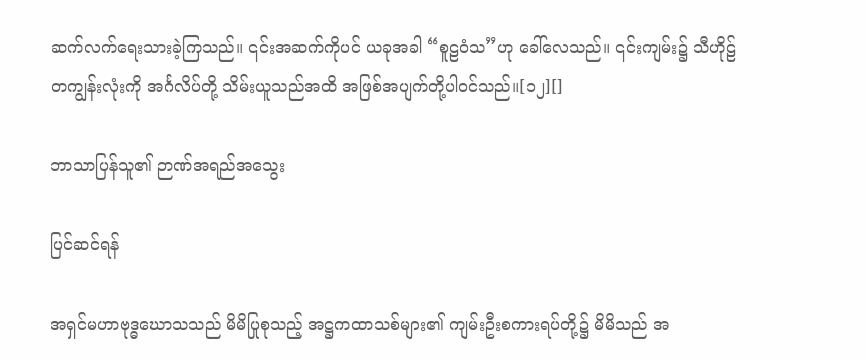ဆက်လက်ရေးသားခဲ့ကြသည်။ ၎င်းအဆက်ကိုပင် ယခုအခါ “စူဠဝံသ”ဟု ခေါ်လေသည်။ ၎င်းကျမ်း၌ သီဟိုဠ်တကျွန်းလုံးကို အင်္ဂလိပ်တို့ သိမ်းယူသည်အထိ အဖြစ်အပျက်တို့ပါဝင်သည်။[၁၂][]

ဘာသာပြန်သူ၏ ဉာဏ်အရည်အသွေး

ပြင်ဆင်ရန်

အရှင်မဟာဗုဒ္ဓဃောသသည် မိမိပြုစုသည့် အဋ္ဌကထာသစ်များ၏ ကျမ်းဦးစကားရပ်တို့၌ မိမိသည် အ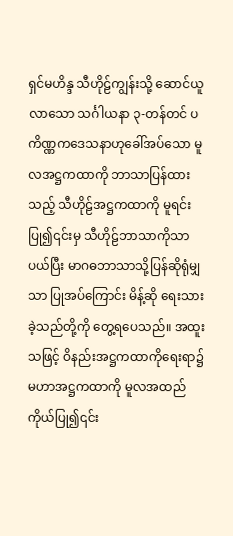ရှင်မဟိန္ဒ သီဟိုဠ်ကျွန်းသို့ ဆောင်ယူလာသော သင်္ဂါယနာ ၃-တန်တင် ပကိဏ္ဏကဒေသနာဟုခေါ်အပ်သော မူလအဋ္ဌကထာကို ဘာသာပြန်ထားသည့် သီဟိုဠ်အဋ္ဌကထာကို မူရင်း ပြု၍၎င်းမှ သီဟိုဠ်ဘာသာကိုသာပယ်ပြီး မာဂဓဘာသာသို့ပြန်ဆိုရုံမျှသာ ပြုအပ်ကြောင်း မိန့်ဆို ရေးသားခဲ့သည်တို့ကို တွေ့ရပေသည်။ အထူးသဖြင့် ဝိနည်းအဋ္ဌကထာကိုရေးရာ၌ မဟာအဋ္ဌကထာကို မူလအထည်ကိုယ်ပြု၍၎င်း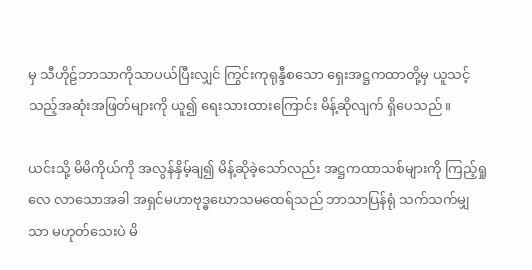မှ သီဟိုဠ်ဘာသာကိုသာပယ်ပြီးလျှင် ကြွင်းကုရုန္ဒီစသော ရှေးအဋ္ဌကထာတို့မှ ယူသင့်သည့်အဆုံးအဖြတ်များကို ယူ၍ ရေးသားထားကြောင်း မိန့်ဆိုလျက် ရှိပေသည်။

ယင်းသို့ မိမိကိုယ်ကို အလွန်နှိမ့်ချ၍ မိန့်ဆိုခဲ့သော်လည်း အဋ္ဌကထာသစ်များကို ကြည့်ရှုလေ လာသောအခါ အရှင်မဟာဗုဒ္ဓဃောသမထေရ်သည် ဘာသာပြန်ရုံ သက်သက်မျှသာ မဟုတ်သေးပဲ မိ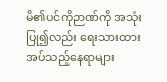မိ၏ပင်ကိုဉာဏ်ကို အသုံးပြု၍လည်း ရေးသားထားအပ်သည့်နေရာများ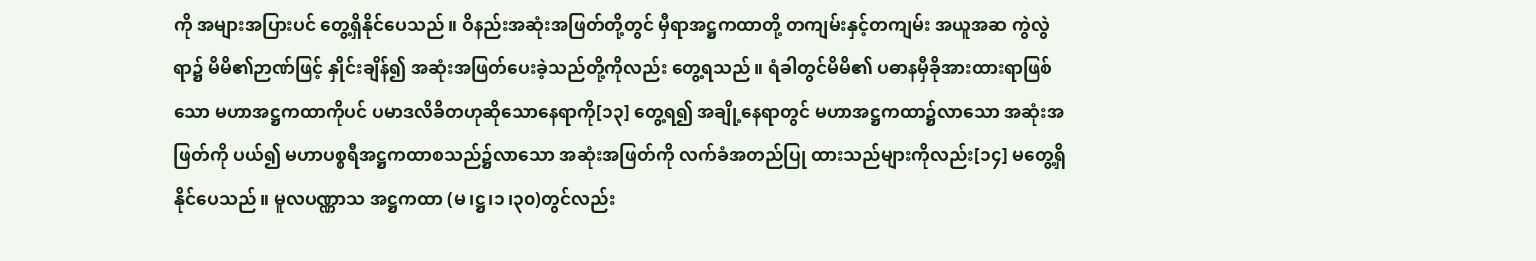ကို အများအပြားပင် တွေ့ရှိနိုင်ပေသည်။ ဝိနည်းအဆုံးအဖြတ်တို့တွင် မှီရာအဋ္ဌကထာတို့ တကျမ်းနှင့်တကျမ်း အယူအဆ ကွဲလွဲရာ၌ မိမိ၏ဉာဏ်ဖြင့် နှိုင်းချိန်၍ အဆုံးအဖြတ်ပေးခဲ့သည်တို့ကိုလည်း တွေ့ရသည်။ ရံခါတွင်မိမိ၏ ပဓာနမှီခိုအားထားရာဖြစ်သော မဟာအဋ္ဌကထာကိုပင် ပမာဒလိခိတဟုဆိုသောနေရာကို[၁၃] တွေ့ရ၍ အချို့နေရာတွင် မဟာအဋ္ဌကထာ၌လာသော အဆုံးအဖြတ်ကို ပယ်၍ မဟာပစ္စရီအဋ္ဌကထာစသည်၌လာသော အဆုံးအဖြတ်ကို လက်ခံအတည်ပြု ထားသည်များကိုလည်း[၁၄] မတွေ့ရှိနိုင်ပေသည်။ မူလပဏ္ဏာသ အဋ္ဌကထာ (မ၊ဋ္ဌ၊၁၊၃၀)တွင်လည်း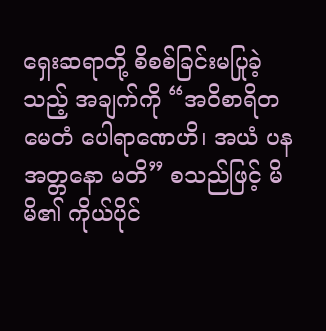ရှေးဆရာတို့ စိစစ်ခြင်းမပြုခဲ့သည့် အချက်ကို “အဝိစာရိတမေတံ ပေါရာဏေဟိ၊ အယံ ပန အတ္တနော မတိ” စသည်ဖြင့် မိမိ၏ ကိုယ်ပိုင်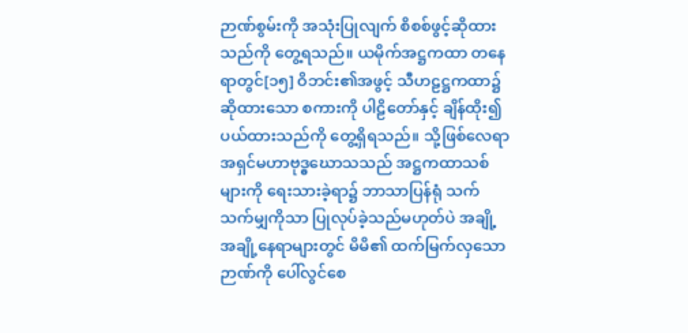ဉာဏ်စွမ်းကို အသုံးပြုလျက် စိစစ်ဖွင့်ဆိုထားသည်ကို တွေ့ရသည်။ ယမိုက်အဋ္ဌကထာ တနေရာတွင်[၁၅] ဝိဘင်း၏အဖွင့် သီဟဠဋ္ဌကထာ၌ ဆိုထားသော စကားကို ပါဠိတော်နှင့် ချိန်ထိုး၍ ပယ်ထားသည်ကို တွေ့ရှိရသည်။ သို့ဖြစ်လေရာ အရှင်မဟာဗုဒ္ဓဃောသသည် အဋ္ဌကထာသစ်များကို ရေးသားခဲ့ရာ၌ ဘာသာပြန်ရုံ သက်သက်မျှကိုသာ ပြုလုပ်ခဲ့သည်မဟုတ်ပဲ အချို့ အချို့နေရာများတွင် မိမိ၏ ထက်မြက်လှသောဉာဏ်ကို ပေါ်လွင်စေ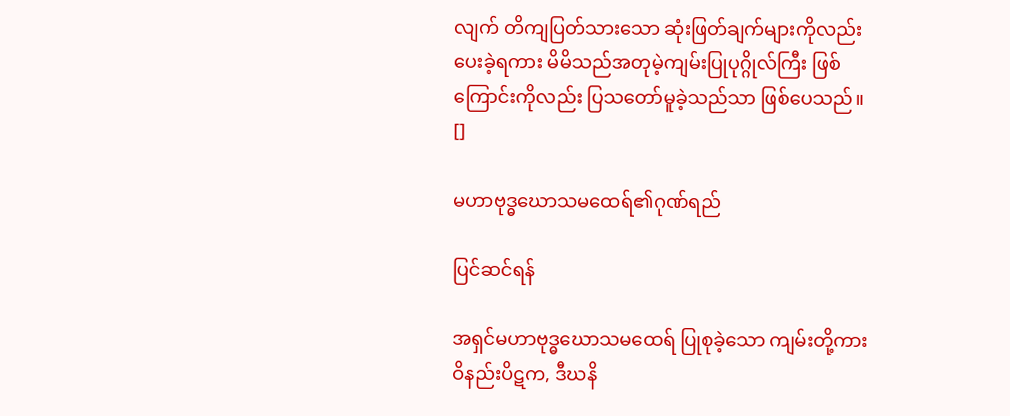လျက် တိကျပြတ်သားသော ဆုံးဖြတ်ချက်များကိုလည်း ပေးခဲ့ရကား မိမိသည်အတုမဲ့ကျမ်းပြုပုဂ္ဂိုလ်ကြီး ဖြစ်ကြောင်းကိုလည်း ပြသတော်မူခဲ့သည်သာ ဖြစ်ပေသည်။ []

မဟာဗုဒ္ဓဃောသမထေရ်၏ဂုဏ်ရည်

ပြင်ဆင်ရန်

အရှင်မဟာဗုဒ္ဓဃောသမထေရ် ပြုစုခဲ့သော ကျမ်းတို့ကား ဝိနည်းပိဋက, ဒီဃနိ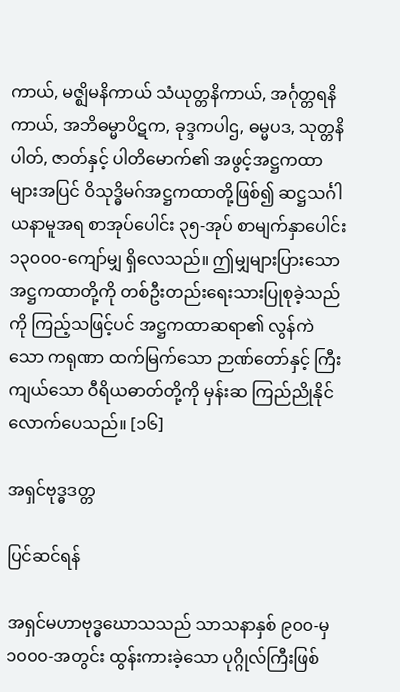ကာယ်, မဇ္ဈိမနိကာယ် သံယုတ္တနိကာယ်, အင်္ဂုတ္တရနိကာယ်, အဘိဓမ္မာပိဋက, ခုဒ္ဒကပါဌ, ဓမ္မပဒ, သုတ္တနိပါတ်, ဇာတ်နှင့် ပါတိမောက်၏ အဖွင့်အဋ္ဌကထာများအပြင် ဝိသုဒ္ဓိမဂ်အဋ္ဌကထာတို့ဖြစ်၍ ဆဋ္ဌသင်္ဂါယနာမူအရ စာအုပ်ပေါင်း ၃၅-အုပ် စာမျက်နှာပေါင်း ၁၃၀၀၀-ကျော်မျှ ရှိလေသည်။ ဤမျှများပြားသော အဋ္ဌကထာတို့ကို တစ်ဦးတည်းရေးသားပြုစုခဲ့သည်ကို ကြည့်သဖြင့်ပင် အဋ္ဌကထာဆရာ၏ လွန်ကဲသော ကရုဏာ ထက်မြက်သော ဉာဏ်တော်နှင့် ကြီးကျယ်သော ဝီရိယဓာတ်တို့ကို မှန်းဆ ကြည်ညိုနိုင်လောက်ပေသည်။ [၁၆]

အရှင်ဗုဒ္ဓဒတ္တ

ပြင်ဆင်ရန်

အရှင်မဟာဗုဒ္ဓဃောသသည် သာသနာနှစ် ၉၀၀-မှ ၁၀၀၀-အတွင်း ထွန်းကားခဲ့သော ပုဂ္ဂိုလ်ကြီးဖြစ်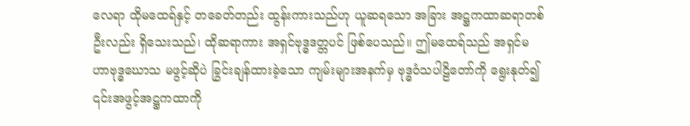လေရာ ထိုမထေရ်နှင့် တခေတ်တည်း ထွန်းကားသည်ဟု ယူဆရသော အခြား အဋ္ဌကထာဆရာတစ်ဦးလည်း ရှိသေးသည်၊ ထိုဆရာကား အရှင်ဗုဒ္ဓဒတ္တပင် ဖြစ်ပေသည်။ ဤမထေရ်သည် အရှင်မဟာဗုဒ္ဓဃောသ မဖွင့်ဆိုပဲ ခြွင်းချန်ထားခဲ့သော ကျမ်းများအနက်မှ ဗုဒ္ဓဝံသပါဠိတော်ကို ရွေးနုတ်၍ ၎င်းအဖွင့်အဋ္ဌကထာကို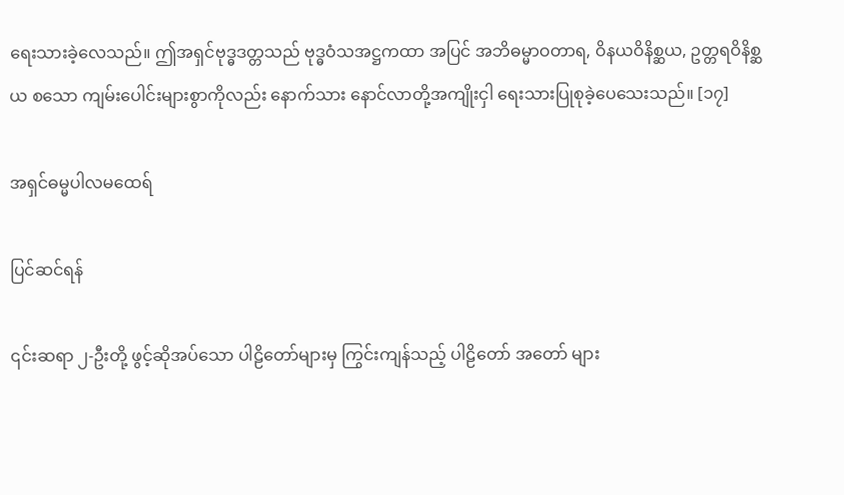ရေးသားခဲ့လေသည်။ ဤအရှင်ဗုဒ္ဓဒတ္တသည် ဗုဒ္ဓဝံသအဋ္ဌကထာ အပြင် အဘိဓမ္မာဝတာရ, ဝိနယဝိနိစ္ဆယ, ဥတ္တရဝိနိစ္ဆယ စသော ကျမ်းပေါင်းများစွာကိုလည်း နောက်သား နောင်လာတို့အကျိုးငှါ ရေးသားပြုစုခဲ့ပေသေးသည်။ [၁၇]

အရှင်ဓမ္မပါလမထေရ်

ပြင်ဆင်ရန်

၎င်းဆရာ ၂-ဦးတို့ ဖွင့်ဆိုအပ်သော ပါဠိတော်များမှ ကြွင်းကျန်သည့် ပါဠိတော် အတော် များ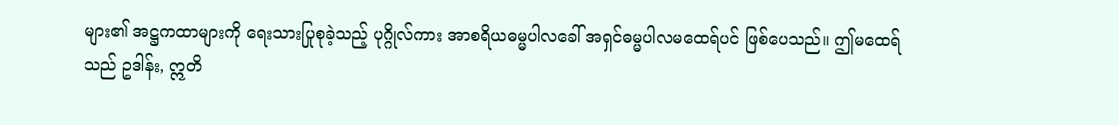များ၏ အဋ္ဌကထာများကို ရေးသားပြုစုခဲ့သည့် ပုဂ္ဂိုလ်ကား အာစရိယဓမ္မပါလခေါ် အရှင်ဓမ္မပါလမထေရ်ပင် ဖြစ်ပေသည်။ ဤမထေရ်သည် ဥဒါန်း, ဣတိ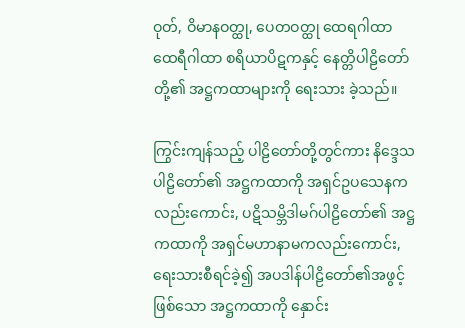ဝုတ်, ဝိမာနဝတ္ထု, ပေတဝတ္ထု ထေရဂါထာ ထေရီဂါထာ စရိယာပိဋကနှင့် နေတ္တိပါဠိတော်တို့၏ အဋ္ဌကထာများကို ရေးသား ခဲ့သည်။

ကြွင်းကျန်သည့် ပါဠိတော်တို့တွင်ကား နိဒ္ဒေသပါဠိတော်၏ အဋ္ဌကထာကို အရှင်ဥပသေနကလည်းကောင်း, ပဋိသမ္ဘိဒါမဂ်ပါဠိတော်၏ အဋ္ဌကထာကို အရှင်မဟာနာမကလည်းကောင်း, ရေးသားစီရင်ခဲ့၍ အပဒါန်ပါဠိတော်၏အဖွင့်ဖြစ်သော အဋ္ဌကထာကို နှောင်း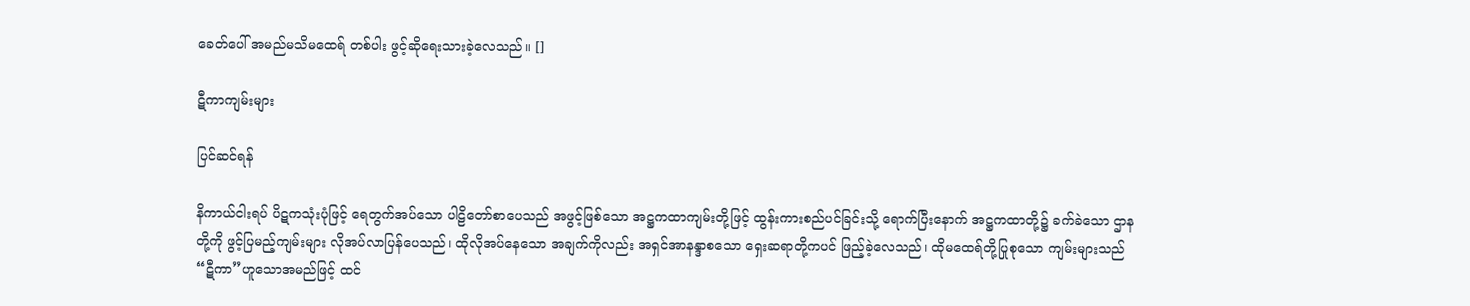ခေတ်ပေါ် အမည်မသိမထေရ် တစ်ပါး ဖွင့်ဆိုရေးသားခဲ့လေသည်။ []

ဋီကာကျမ်းများ

ပြင်ဆင်ရန်

နိကာယ်ငါးရပ် ပိဋကသုံးပုံဖြင့် ရေတွက်အပ်သော ပါဠိတော်စာပေသည် အဖွင့်ဖြစ်သော အဋ္ဌကထာကျမ်းတို့ဖြင့် ထွန်းကားစည်ပင်ခြင်းသို့ ရောက်ပြီးနောက် အဋ္ဌကထာတို့၌ ခက်ခဲသော ဌာနတို့ကို ဖွင့်ပြမည့်ကျမ်းများ လိုအပ်လာပြန်ပေသည်၊ ထိုလိုအပ်နေသော အချက်ကိုလည်း အရှင်အာနန္ဒာစသော ရှေးဆရာတို့ကပင် ဖြည့်ခဲ့လေသည်၊ ထိုမထေရ်တို့ပြုစုသော ကျမ်းများသည် “ဋီကာ”ဟူသောအမည်ဖြင့် ထင်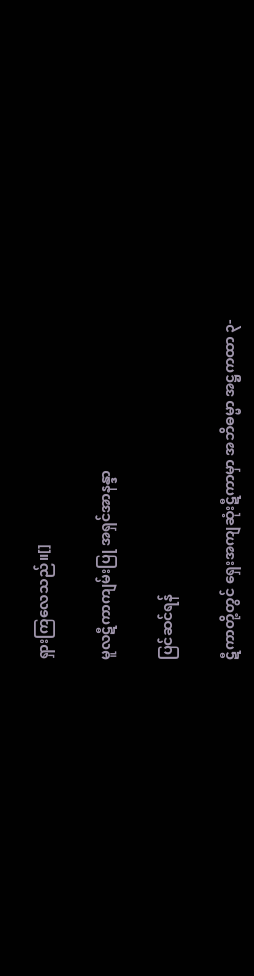ရှားကြလေသည်။[]

မူလဋီကာကျမ်းပြု အရှင်အာနန္ဒာ

ပြင်ဆင်ရန်

ဋီကာတို့တွင် ရှေးအကျဆုံးဋီကာမှာ အဘိဓမ္မာ အဋ္ဌကထာ ၃-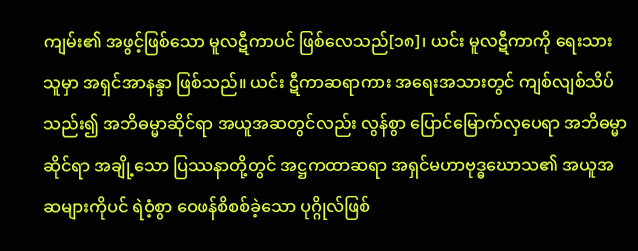ကျမ်း၏ အဖွင့်ဖြစ်သော မူလဋီကာပင် ဖြစ်လေသည်[၁၈]၊ ယင်း မူလဋီကာကို ရေးသားသူမှာ အရှင်အာနန္ဒာ ဖြစ်သည်။ ယင်း ဋီကာဆရာကား အရေးအသားတွင် ကျစ်လျစ်သိပ်သည်း၍ အဘိဓမ္မာဆိုင်ရာ အယူအဆတွင်လည်း လွန်စွာ ပြောင်မြောက်လှပေရာ အဘိဓမ္မာဆိုင်ရာ အချို့သော ပြဿနာတို့တွင် အဋ္ဌကထာဆရာ အရှင်မဟာဗုဒ္ဓဃောသ၏ အယူအဆများကိုပင် ရဲဝံ့စွာ ဝေဖန်စိစစ်ခဲ့သော ပုဂ္ဂိုလ်ဖြစ်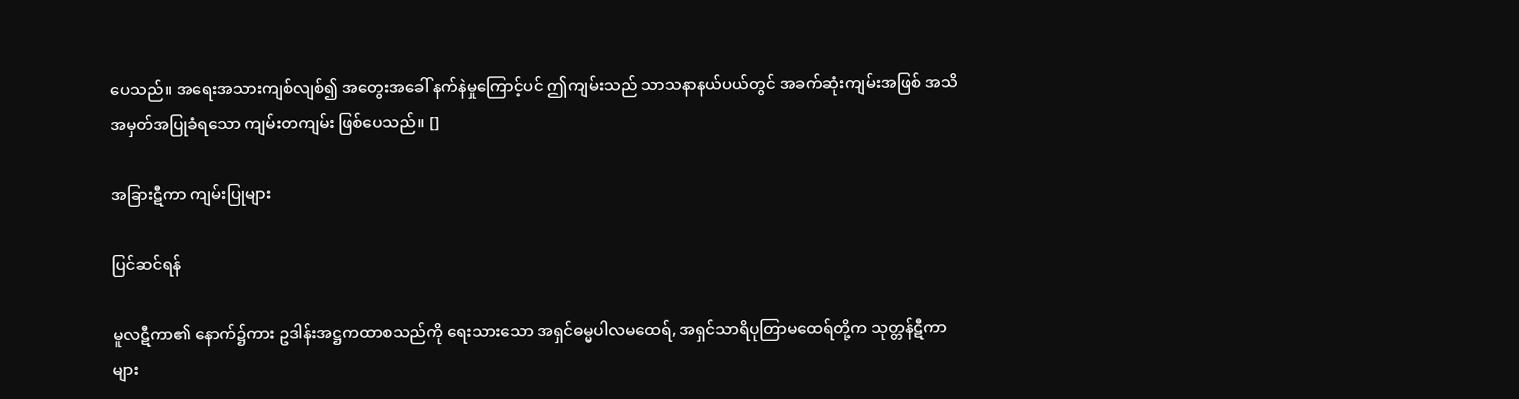ပေသည်။ အရေးအသားကျစ်လျစ်၍ အတွေးအခေါ် နက်နဲမှုကြောင့်ပင် ဤကျမ်းသည် သာသနာနယ်ပယ်တွင် အခက်ဆုံးကျမ်းအဖြစ် အသိအမှတ်အပြုခံရသော ကျမ်းတကျမ်း ဖြစ်ပေသည်။ []

အခြားဋီကာ ကျမ်းပြုများ

ပြင်ဆင်ရန်

မူလဋီကာ၏ နောက်၌ကား ဥဒါန်းအဋ္ဌကထာစသည်ကို ရေးသားသော အရှင်ဓမ္မပါလမထေရ်, အရှင်သာရိပုတြာမထေရ်တို့က သုတ္တန်ဋီကာများ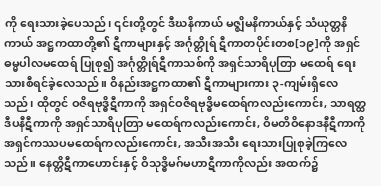ကို ရေးသားခဲ့ပေသည်၊ ၎င်းတို့တွင် ဒီဃနိကာယ် မဇ္ဈိမနိကာယ်နှင့် သံယုတ္တနိကာယ် အဋ္ဌကထာတို့၏ ဋီကာများနှင့် အင်္ဂုတ္တိုရ် ဋီကာတပိုင်းတစ[၁၉]ကို အရှင်ဓမ္မပါလမထေရ် ပြုစု၍ အင်္ဂုတ္တိုရ်ဋီကာသစ်ကို အရှင်သာရိပုတြာ မထေရ် ရေးသားစီရင်ခဲ့လေသည်။ ဝိနည်းအဋ္ဌကထာ၏ ဋီကာများကား ၃-ကျမ်းရှိလေသည်၊ ထိုတွင် ဝဇိရဗုဒ္ဓိဋီကာကို အရှင်ဝဇိရဗုဒ္ဓိမထေရ်ကလည်းကောင်း, သာရတ္ထဒီပနီဋီကာကို အရှင်သာရိပုတြာ မထေရ်ကလည်းကောင်း, ဝိမတိဝိနောဒနီဋီကာကို အရှင်ကဿပမထေရ်ကလည်းကောင်း, အသီးအသီး ရေးသားပြုစုခဲ့ကြလေသည်။ နေတ္တိဋီကာဟောင်းနှင့် ဝိသုဒ္ဓိမဂ်မဟာဋီကာကိုလည်း အထက်၌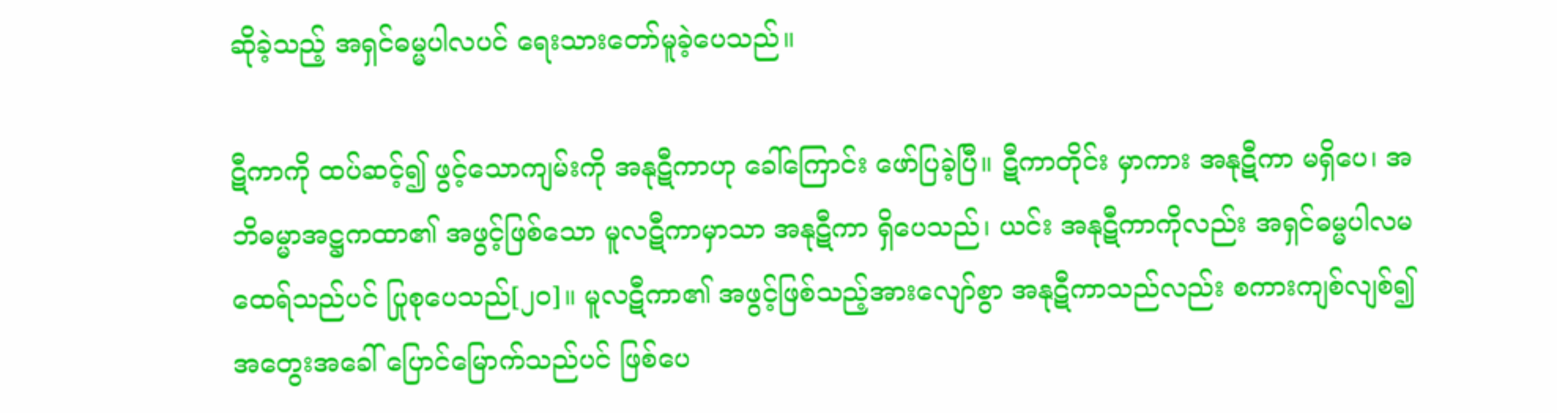ဆိုခဲ့သည့် အရှင်ဓမ္မပါလပင် ရေးသားတော်မူခဲ့ပေသည်။

ဋီကာကို ထပ်ဆင့်၍ ဖွင့်သောကျမ်းကို အနုဋီကာဟု ခေါ်ကြောင်း ဖော်ပြခဲ့ပြီ။ ဋီကာတိုင်း မှာကား အနုဋီကာ မရှိပေ၊ အဘိဓမ္မာအဋ္ဌကထာ၏ အဖွင့်ဖြစ်သော မူလဋီကာမှာသာ အနုဋီကာ ရှိပေသည်၊ ယင်း အနုဋီကာကိုလည်း အရှင်ဓမ္မပါလမထေရ်သည်ပင် ပြုစုပေသည်[၂၀]။ မူလဋီကာ၏ အဖွင့်ဖြစ်သည့်အားလျော်စွာ အနုဋီကာသည်လည်း စကားကျစ်လျစ်၍ အတွေးအခေါ် ပြောင်မြောက်သည်ပင် ဖြစ်ပေ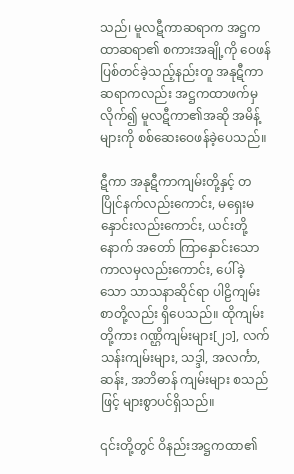သည်၊ မူလဋီကာဆရာက အဋ္ဌကထာဆရာ၏ စကားအချို့ကို ဝေဖန်ပြစ်တင်ခဲ့သည့်နည်းတူ အနုဋီကာဆရာကလည်း အဋ္ဌကထာဖက်မှလိုက်၍ မူလဋီကာ၏အဆို အမိန့်များကို စစ်ဆေးဝေဖန်ခဲ့ပေသည်။

ဋီကာ အနုဋီကာကျမ်းတို့နှင့် တပြိုင်နက်လည်းကောင်း, မရှေးမနှောင်းလည်းကောင်း, ယင်းတို့နောက် အတော် ကြာနှောင်းသောကာလမှလည်းကောင်း, ပေါ်ခဲ့သော သာသနာဆိုင်ရာ ပါဠိကျမ်းစာတို့လည်း ရှိပေသည်။ ထိုကျမ်းတို့ကား ဂဏ္ဌိကျမ်းများ[၂၁], လက်သန်းကျမ်းများ, သဒ္ဒါ, အလင်္ကာ, ဆန်း, အဘိဓာန် ကျမ်းများ စသည်ဖြင့် များစွာပင်ရှိသည်။

၎င်းတို့တွင် ဝိနည်းအဋ္ဌကထာ၏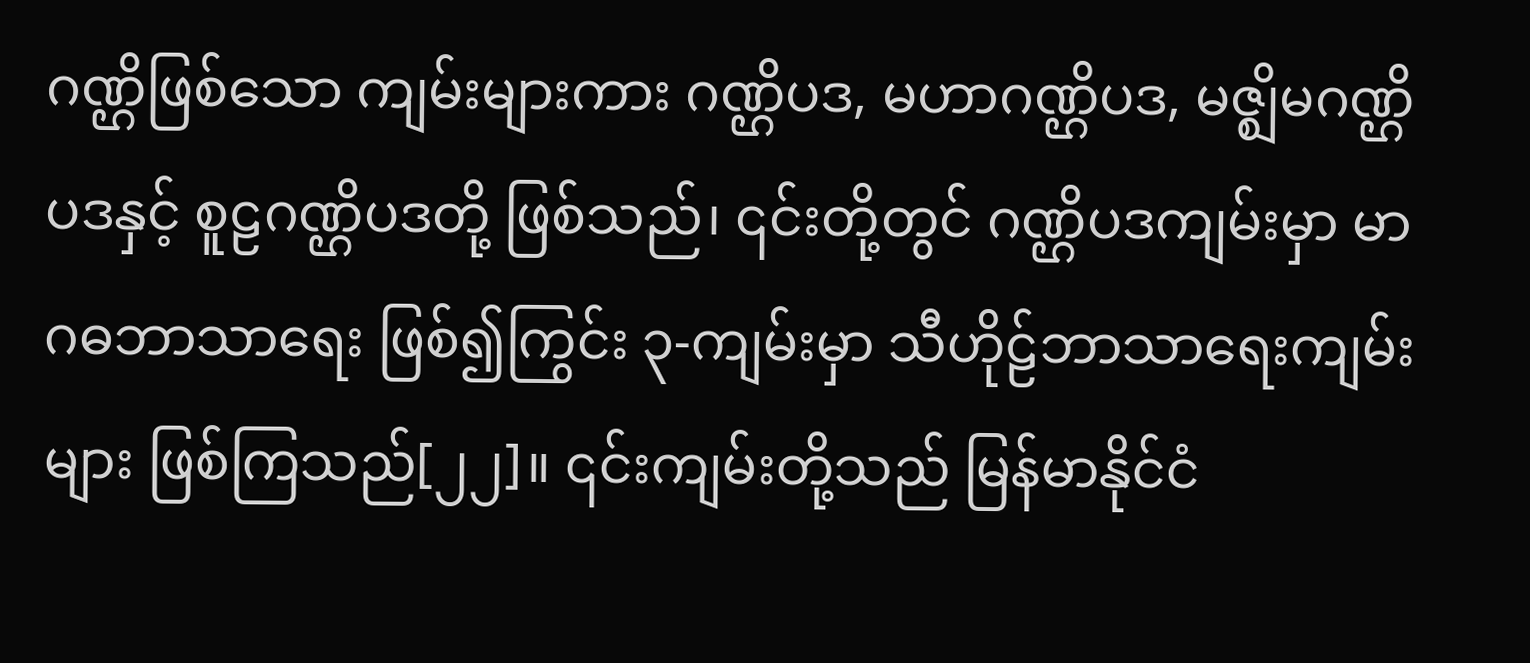ဂဏ္ဌိဖြစ်သော ကျမ်းများကား ဂဏ္ဌိပဒ, မဟာဂဏ္ဌိပဒ, မဇ္ဈိမဂဏ္ဌိပဒနှင့် စူဠဂဏ္ဌိပဒတို့ ဖြစ်သည်၊ ၎င်းတို့တွင် ဂဏ္ဌိပဒကျမ်းမှာ မာဂဓဘာသာရေး ဖြစ်၍ကြွင်း ၃-ကျမ်းမှာ သီဟိုဠ်ဘာသာရေးကျမ်းများ ဖြစ်ကြသည်[၂၂]။ ၎င်းကျမ်းတို့သည် မြန်မာနိုင်ငံ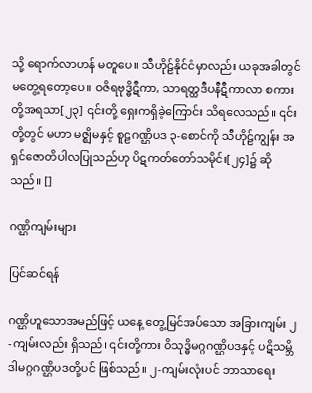သို့ ရောက်လာဟန် မတူပေ။ သီဟိုဠ်နိုင်ငံမှာလည်း ယခုအခါတွင် မတွေ့ရတော့ပေ။ ဝဇိရဗုဒ္ဓိဋီကာ, သာရတ္ထဒီပနီဋီကာလာ စကားတို့အရသာ[၂၃] ၎င်းတို့ ရှေးကရှိခဲ့ကြောင်း သိရလေသည်။ ၎င်းတို့တွင် မဟာ မဇ္ဈိမနှင့် စူဠဂဏ္ဌိပဒ ၃-စောင်ကို သီဟိုဠ်ကျွန်း အရှင်ဇောတိပါလပြုသည်ဟု ပိဋကတ်တော်သမိုင်း[၂၄]၌ ဆိုသည်။ []

ဂဏ္ဌိကျမ်းများ

ပြင်ဆင်ရန်

ဂဏ္ဌိဟူသောအမည်ဖြင့် ယနေ့ တွေ့မြင်အပ်သော အခြားကျမ်း ၂-ကျမ်းလည်း ရှိသည်၊ ၎င်းတို့ကား ဝိသုဒ္ဓိမဂ္ဂဂဏ္ဌိပဒနှင့် ပဋိသမ္ဘိဒါမဂ္ဂဂဏ္ဌိပဒတို့ပင် ဖြစ်သည်။ ၂-ကျမ်းလုံးပင် ဘာသာရေး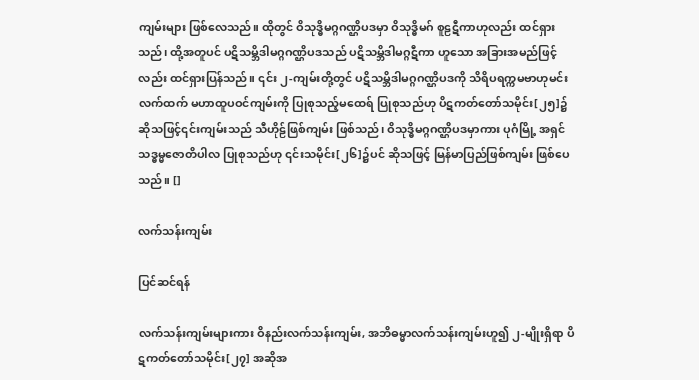ကျမ်းများ ဖြစ်လေသည်။ ထိုတွင် ဝိသုဒ္ဓိမဂ္ဂဂဏ္ဌိပဒမှာ ဝိသုဒ္ဓိမဂ် စူဠဋီကာဟုလည်း ထင်ရှားသည်၊ ထို့အတူပင် ပဋိသမ္ဘိဒါမဂ္ဂဂဏ္ဌိပဒသည် ပဋိသမ္ဘိဒါမဂ္ဂဋီကာ ဟူသော အခြားအမည်ဖြင့်လည်း ထင်ရှားပြန်သည်။ ၎င်း ၂-ကျမ်းတို့တွင် ပဋိသမ္ဘိဒါမဂ္ဂဂဏ္ဌိပဒကို သိရိပရက္ကမဗာဟုမင်းလက်ထက် မဟာထူပဝင်ကျမ်းကို ပြုစုသည့်မထေရ် ပြုစုသည်ဟု ပိဋကတ်တော်သမိုင်း[၂၅]၌ ဆိုသဖြင့်၎င်းကျမ်းသည် သီဟိုဠ်ဖြစ်ကျမ်း ဖြစ်သည်၊ ဝိသုဒ္ဓိမဂ္ဂဂဏ္ဌိပဒမှာကား ပုဂံမြို့ အရှင်သဒ္ဓမ္မဇောတိပါလ ပြုစုသည်ဟု ၎င်းသမိုင်း[၂၆]၌ပင် ဆိုသဖြင့် မြန်မာပြည်ဖြစ်ကျမ်း ဖြစ်ပေသည်။ []

လက်သန်းကျမ်း

ပြင်ဆင်ရန်

လက်သန်းကျမ်းများကား ဝိနည်းလက်သန်းကျမ်း, အဘိဓမ္မာလက်သန်းကျမ်းဟူ၍ ၂-မျိုးရှိရာ ပိဋကတ်တော်သမိုင်း[၂၇] အဆိုအ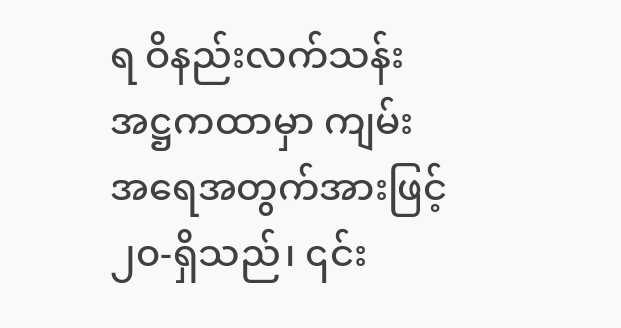ရ ဝိနည်းလက်သန်း အဋ္ဌကထာမှာ ကျမ်းအရေအတွက်အားဖြင့် ၂၀-ရှိသည်၊ ၎င်း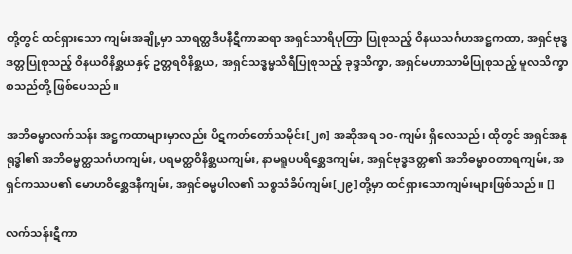တို့တွင် ထင်ရှားသော ကျမ်းအချို့မှာ သာရတ္ထဒီပနီဋီကာဆရာ အရှင်သာရိပုတြာ ပြုစုသည့် ဝိနယသင်္ဂဟအဋ္ဌကထာ, အရှင်ဗုဒ္ဓဒတ္တပြုစုသည့် ဝိနယဝိနိစ္ဆယနှင့် ဥတ္တရဝိနိစ္ဆယ, အရှင်သဒ္ဓမ္မသိရီပြုစုသည့် ခုဒ္ဒသိက္ခာ, အရှင်မဟာသာမိပြုစုသည့် မူလသိက္ခာ စသည်တို့ ဖြစ်ပေသည်။

အဘိဓမ္မာလက်သန်း အဋ္ဌကထာများမှာလည်း ပိဋကတ်တော်သမိုင်း[၂၈] အဆိုအရ ၁၀-ကျမ်း ရှိလေသည်၊ ထိုတွင် အရှင်အနုရုဒ္ဓါ၏ အဘိဓမ္မတ္ထသင်္ဂဟကျမ်း, ပရမတ္ထဝိနိစ္ဆယကျမ်း, နာမရူပပရိစ္ဆေဒကျမ်း, အရှင်ဗုဒ္ဓဒတ္တ၏ အဘိဓမ္မာဝတာရကျမ်း, အရှင်ကဿပ၏ မောဟဝိစ္ဆေဒနီကျမ်း, အရှင်ဓမ္မပါလ၏ သစ္စသံခိပ်ကျမ်း[၂၉]တို့မှာ ထင်ရှားသောကျမ်းများဖြစ်သည်။ []

လက်သန်းဋီကာ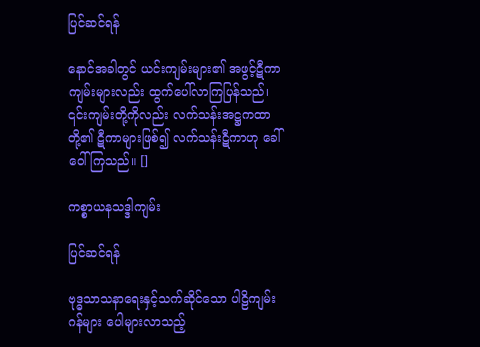ပြင်ဆင်ရန်

နောင်အခါတွင် ယင်းကျမ်းများ၏ အဖွင့်ဋီကာကျမ်းများလည်း ထွက်ပေါ်လာကြပြန်သည်၊ ၎င်းကျမ်းတို့ကိုလည်း လက်သန်းအဋ္ဌကထာတို့၏ ဋီကာများဖြစ်၍ လက်သန်းဋီကာဟု ခေါ်ဝေါ် ကြသည်။ []

ကစ္စာယနသဒ္ဒါကျမ်း

ပြင်ဆင်ရန်

ဗုဒ္ဓသာသနာရေးနှင့်သက်ဆိုင်သော ပါဠိကျမ်းဂန်များ ပေါများလာသည့်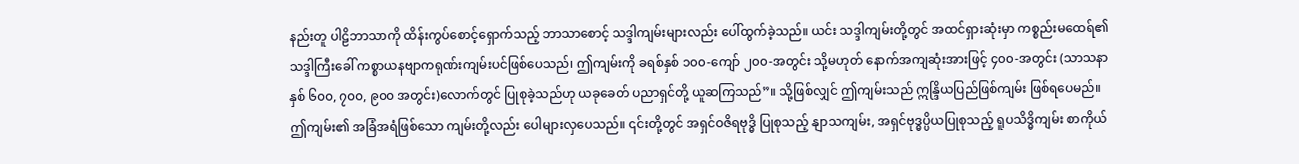နည်းတူ ပါဠိဘာသာကို ထိန်းကွပ်စောင့်ရှောက်သည့် ဘာသာစောင့် သဒ္ဒါကျမ်းများလည်း ပေါ်ထွက်ခဲ့သည်။ ယင်း သဒ္ဒါကျမ်းတို့တွင် အထင်ရှားဆုံးမှာ ကစ္စည်းမထေရ်၏ သဒ္ဒါကြီးခေါ် ကစ္စာယနဗျာကရုဏ်းကျမ်းပင်ဖြစ်ပေသည်၊ ဤကျမ်းကို ခရစ်နှစ် ၁၀၀-ကျော် ၂၀၀-အတွင်း သို့မဟုတ် နောက်အကျဆုံးအားဖြင့် ၄၀၀-အတွင်း (သာသနာနှစ် ၆၀၀, ၇၀၀, ၉၀၀ အတွင်း)လောက်တွင် ပြုစုခဲ့သည်ဟု ယခုခေတ် ပညာရှင်တို့ ယူဆကြသည်”။ သို့ဖြစ်လျှင် ဤကျမ်းသည် ဣန္ဒြိယပြည်ဖြစ်ကျမ်း ဖြစ်ရပေမည်။ ဤကျမ်း၏ အခြံအရံဖြစ်သော ကျမ်းတို့လည်း ပေါများလှပေသည်။ ၎င်းတို့တွင် အရှင်ဝဇိရဗုဒ္ဓိ ပြုစုသည့် နျာသကျမ်း, အရှင်ဗုဒ္ဓပ္ပိယပြုစုသည့် ရူပသိဒ္ဓိကျမ်း စာကိုယ်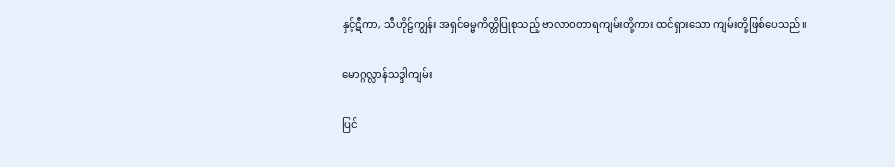နှင့်ဋီကာ, သီဟိုဠ်ကျွန်း အရှင်ဓမ္မကိတ္တိပြုစုသည့် ဗာလာဝတာရကျမ်းတို့ကား ထင်ရှားသော ကျမ်းတို့ဖြစ်ပေသည်။

မောဂ္ဂလ္လာန်သဒ္ဒါကျမ်း

ပြင်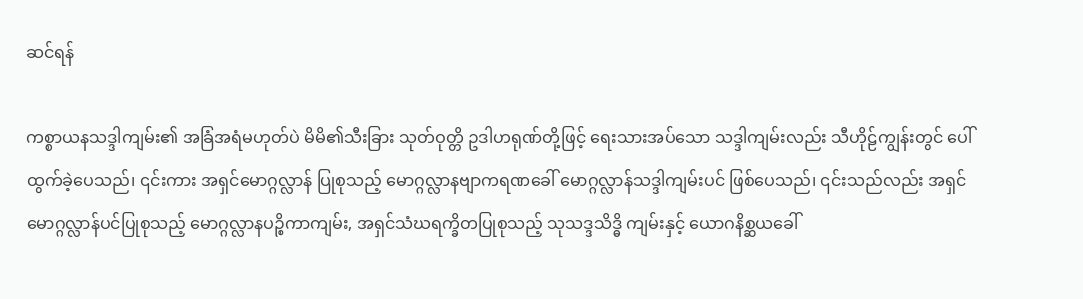ဆင်ရန်

ကစ္စာယနသဒ္ဒါကျမ်း၏ အခြံအရံမဟုတ်ပဲ မိမိ၏သီးခြား သုတ်ဝုတ္တိ ဥဒါဟရုဏ်တို့ဖြင့် ရေးသားအပ်သော သဒ္ဒါကျမ်းလည်း သီဟိုဠ်ကျွန်းတွင် ပေါ်ထွက်ခဲ့ပေသည်၊ ၎င်းကား အရှင်မောဂ္ဂလ္လာန် ပြုစုသည့် မောဂ္ဂလ္လာနဗျာကရဏခေါ် မောဂ္ဂလ္လာန်သဒ္ဒါကျမ်းပင် ဖြစ်ပေသည်၊ ၎င်းသည်လည်း အရှင်မောဂ္ဂလ္လာန်ပင်ပြုစုသည့် မောဂ္ဂလ္လာနပဉ္စိကာကျမ်း, အရှင်သံဃရက္ခိတပြုစုသည့် သုသဒ္ဒသိဒ္ဓိ ကျမ်းနှင့် ယောဂနိစ္ဆယခေါ်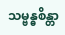သမ္ဗန္ဓစိန္တာ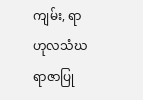ကျမ်း, ရာဟုလသံဃရာဇာပြု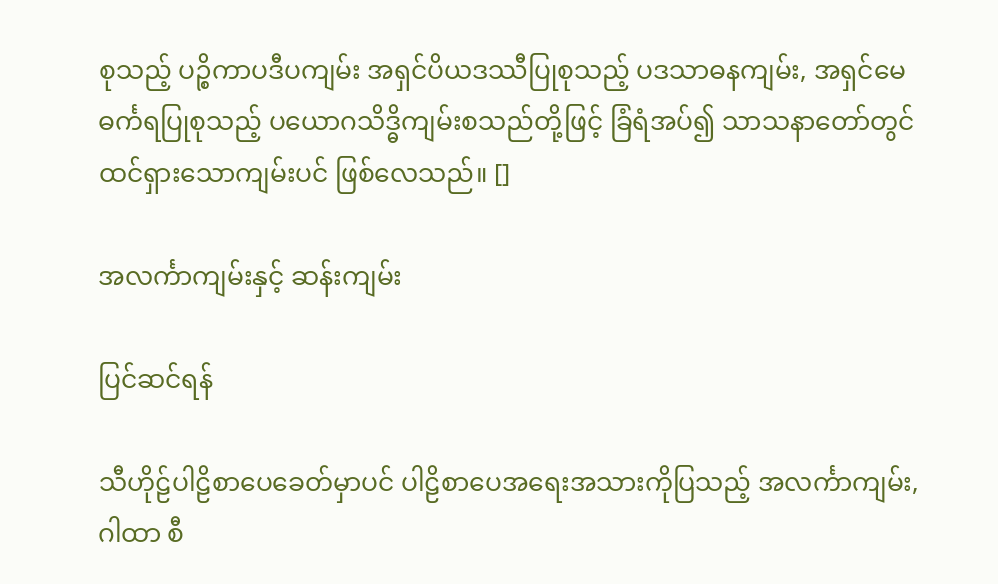စုသည့် ပဉ္စိကာပဒီပကျမ်း အရှင်ပိယဒဿီပြုစုသည့် ပဒသာဓနကျမ်း, အရှင်မေဓင်္ကရပြုစုသည့် ပယောဂသိဒ္ဓိကျမ်းစသည်တို့ဖြင့် ခြံရံအပ်၍ သာသနာတော်တွင် ထင်ရှားသောကျမ်းပင် ဖြစ်လေသည်။ []

အလင်္ကာကျမ်းနှင့် ဆန်းကျမ်း

ပြင်ဆင်ရန်

သီဟိုဠ်ပါဠိစာပေခေတ်မှာပင် ပါဠိစာပေအရေးအသားကိုပြသည့် အလင်္ကာကျမ်း, ဂါထာ စီ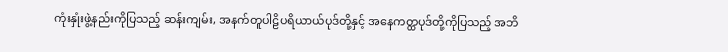ကုံးနှုံးဖွဲ့နည်းကိုပြသည့် ဆန်းကျမ်း, အနက်တူပါဠိပရိယာယ်ပုဒ်တို့နှင့် အနေကတ္ထပုဒ်တို့ကိုပြသည့် အဘိ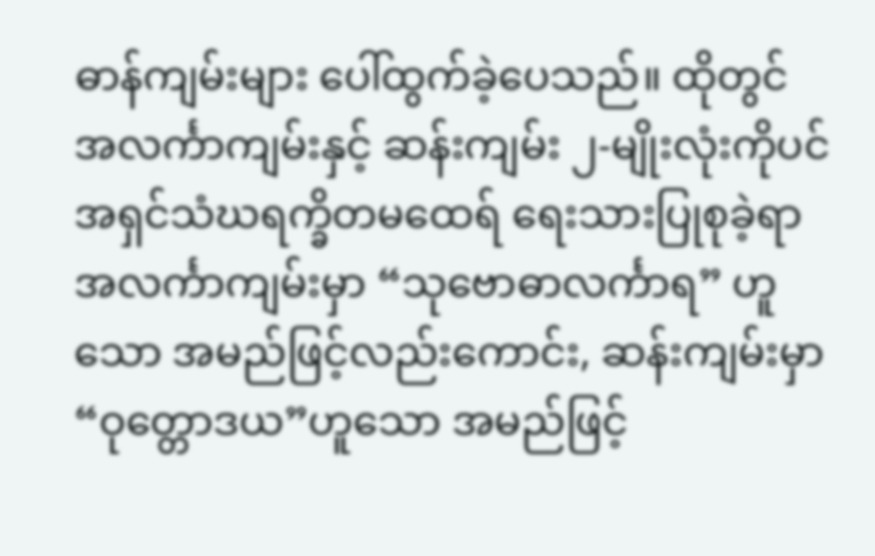ဓာန်ကျမ်းများ ပေါ်ထွက်ခဲ့ပေသည်။ ထိုတွင် အလင်္ကာကျမ်းနှင့် ဆန်းကျမ်း ၂-မျိုးလုံးကိုပင် အရှင်သံဃရက္ခိတမထေရ် ရေးသားပြုစုခဲ့ရာ အလင်္ကာကျမ်းမှာ “သုဗောဓာလင်္ကာရ” ဟူသော အမည်ဖြင့်လည်းကောင်း, ဆန်းကျမ်းမှာ “ဝုတ္တောဒယ”ဟူသော အမည်ဖြင့်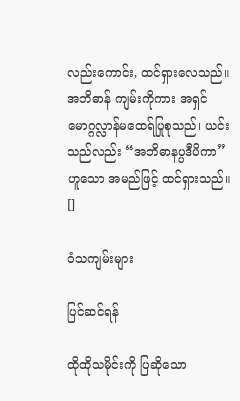လည်းကောင်း, ထင်ရှားလေသည်။ အဘိဓာန် ကျမ်းကိုကား အရှင်မောဂ္ဂလ္လာန်မထေရ်ပြုစုသည်၊ ယင်းသည်လည်း “အဘိဓာနပ္ပဒီပိကာ”ဟူသော အမည်ဖြင့် ထင်ရှားသည်။ []

ဝံသကျမ်းများ

ပြင်ဆင်ရန်

ထိုထိုသမိုင်းကို ပြဆိုသော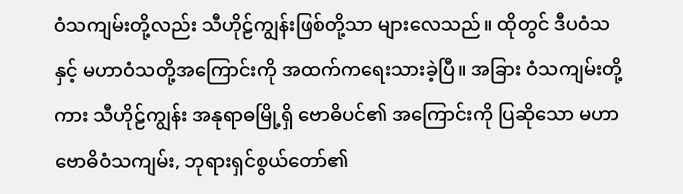ဝံသကျမ်းတို့လည်း သီဟိုဠ်ကျွန်းဖြစ်တို့သာ များလေသည်။ ထိုတွင် ဒီပဝံသနှင့် မဟာဝံသတို့အကြောင်းကို အထက်ကရေးသားခဲ့ပြီ။ အခြား ဝံသကျမ်းတို့ကား သီဟိုဠ်ကျွန်း အနုရာဓမြို့ရှိ ဗောဓိပင်၏ အကြောင်းကို ပြဆိုသော မဟာဗောဓိဝံသကျမ်း, ဘုရားရှင်စွယ်တော်၏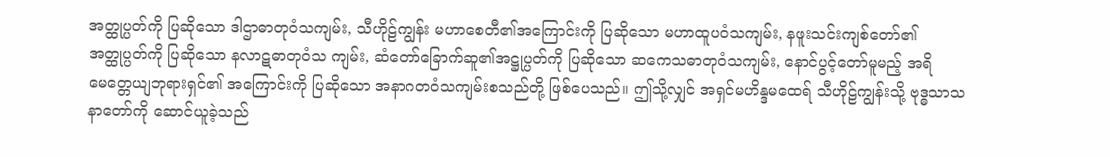အတ္ထုပ္ပတ်ကို ပြဆိုသော ဒါဌာဓာတုဝံသကျမ်း, သီဟိုဠ်ကျွန်း မဟာစေတီ၏အကြောင်းကို ပြဆိုသော မဟာထူပဝံသကျမ်း, နဖူးသင်းကျစ်တော်၏ အတ္ထုပ္ပတ်ကို ပြဆိုသော နလာဋဓာတုဝံသ ကျမ်း, ဆံတော်ခြောက်ဆူ၏အဋ္ဌုပ္ပတ်ကို ပြဆိုသော ဆကေသဓာတုဝံသကျမ်း, နောင်ပွင့်တော်မူမည့် အရိမေတ္တေယျဘုရားရှင်၏ အကြောင်းကို ပြဆိုသော အနာဂတဝံသကျမ်းစသည်တို့ ဖြစ်ပေသည်။ ဤသို့လျှင် အရှင်မဟိန္ဒမထေရ် သီဟိုဠ်ကျွန်းသို့ ဗုဒ္ဓသာသနာတော်ကို ဆောင်ယူခဲ့သည်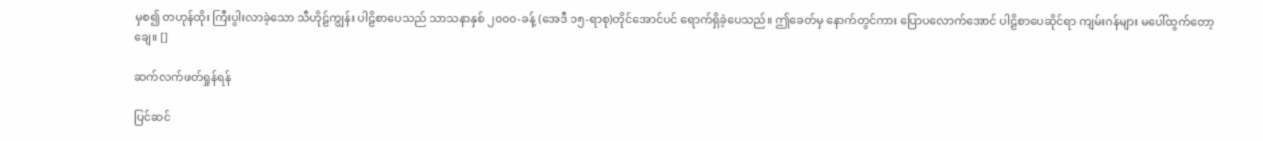မှစ၍ တဟုန်ထိုး ကြီးပွါးလာခဲ့သော သီဟိုဠ်ကျွန်း ပါဠိစာပေသည် သာသနာနှစ် ၂၀၀၀-ခန့် (အေဒီ ၁၅-ရာစု)တိုင်အောင်ပင် ရောက်ရှိခဲ့ပေသည်။ ဤခေတ်မှ နောက်တွင်ကား ပြောပလောက်အောင် ပါဠိစာပေဆိုင်ရာ ကျမ်းဂန်များ မပေါ်ထွက်တော့ချေ။ []

ဆက်လက်ဖတ်ရှုန်ရန်

ပြင်ဆင်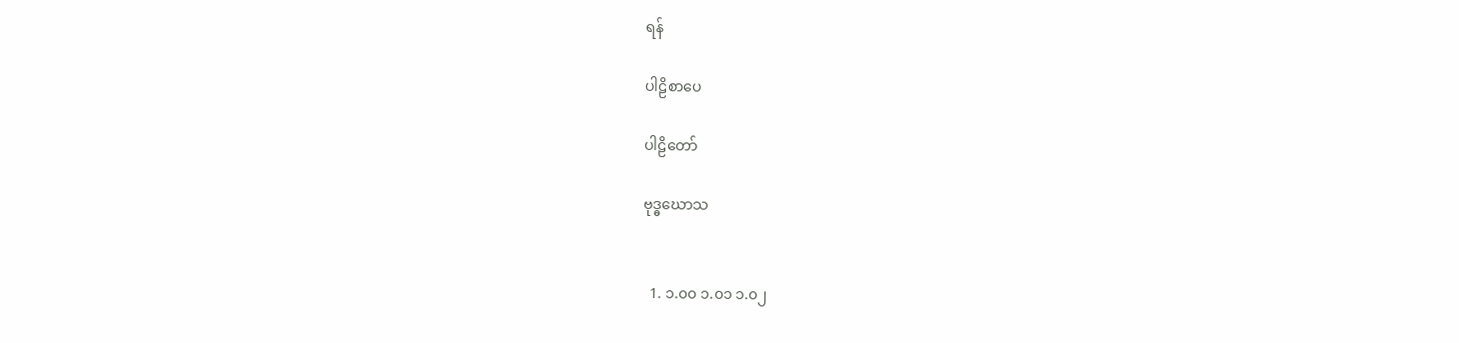ရန်

ပါဠိစာပေ

ပါဠိတော်

ဗုဒ္ဓဃောသ


  1. ၁.၀၀ ၁.၀၁ ၁.၀၂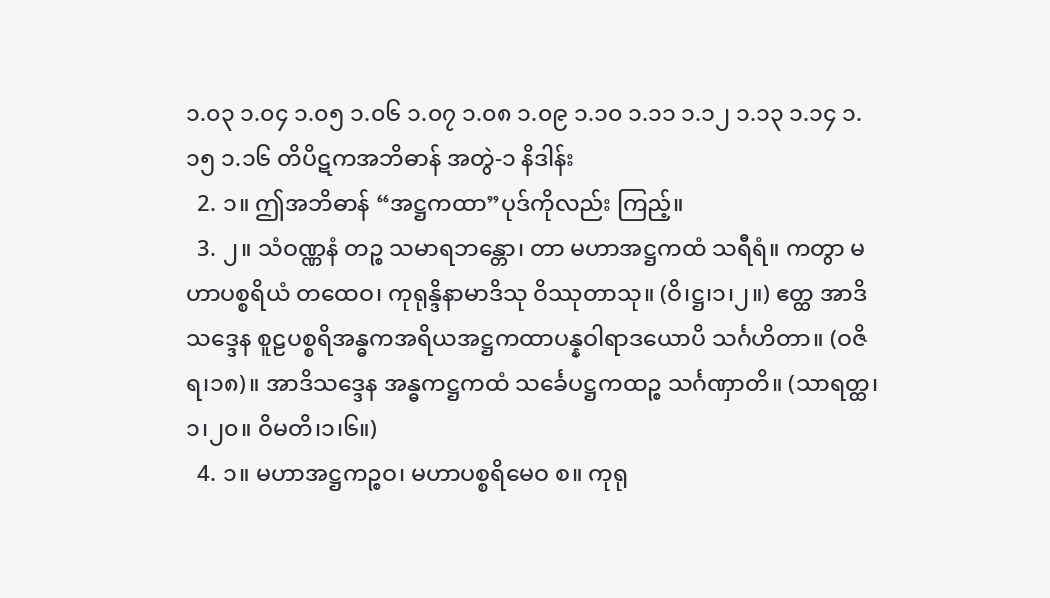၁.၀၃ ၁.၀၄ ၁.၀၅ ၁.၀၆ ၁.၀၇ ၁.၀၈ ၁.၀၉ ၁.၁၀ ၁.၁၁ ၁.၁၂ ၁.၁၃ ၁.၁၄ ၁.၁၅ ၁.၁၆ တိပိဋကအဘိဓာန် အတွဲ-၁ နိဒါန်း
  2. ၁။ ဤအဘိဓာန် “အဋ္ဌကထာ”ပုဒ်ကိုလည်း ကြည့်။
  3. ၂။ သံဝဏ္ဏနံ တဉ္စ သမာရဘန္တော၊ တာ မဟာအဋ္ဌကထံ သရီရံ။ ကတွာ မဟာပစ္စရိယံ တထေဝ၊ ကုရုန္ဒိနာမာဒိသု ဝိဿုတာသု။ (ဝိ၊ဋ္ဌ၊၁၊၂။) ဧတ္ထ အာဒိသဒ္ဒေန စူဠပစ္စရိအန္ဓကအရိယအဋ္ဌကထာပန္နဝါရာဒယောပိ သင်္ဂဟိတာ။ (ဝဇိရ၊၁၈)။ အာဒိသဒ္ဒေန အန္ဓကဋ္ဌကထံ သင်္ခေပဋ္ဌကထဉ္စ သင်္ဂဏှာတိ။ (သာရတ္ထ၊၁၊၂၀။ ဝိမတိ၊၁၊၆။)
  4. ၁။ မဟာအဋ္ဌကဉ္စဝ၊ မဟာပစ္စရိမေဝ စ။ ကုရု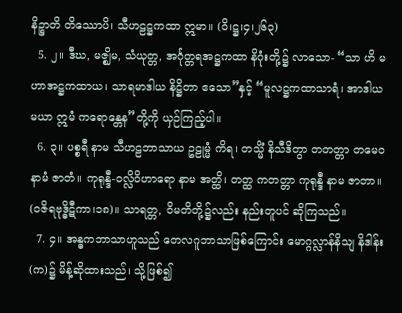နိဉ္စာတိ တိဿောပိ၊ သီဟဠဋ္ဌကထာ ဣမာ။ (ဝိ၊ဋ္ဌ၊၄၊၂၆၃)
  5. ၂။ ဒီဃ, မဇ္ဈိမ, သံယုတ္တ, အင်္ဂုတ္တရအဋ္ဌကထာ နိဂုံးတို့၌ လာသော- “သာ ဟိ မဟာအဋ္ဌကထာယ၊ သာရမာဒါယ နိဋ္ဌိတာ ဧသော”နှင့် “မူလဋ္ဌကထာသာရံ၊ အာဒါယ မယာ ဣမံ ကရောန္တေန”တို့ကို ယှဉ်ကြည့်ပါ။
  6. ၃။ ပစ္စရီ နာမ သီဟဠဘာသာယ ဥဠုမ္မံ ကိရ၊ တသ္မိံ နိသီဒိတွာ တတတ္တာ တမေဝ နာမံ ဇာတံ။ ကုရုန္ဒီ-ဝလ္လိဝိဟာရော နာမ အတ္ထိ၊ တတ္ထ ကတတ္တာ ကုရုန္ဒီ နာမ ဇာတာ။ (ဝဇိရဗုဒ္ဓိဋီကာ၊၁၈)။ သာရတ္တ, ဝိမတိတို့၌လည်း နည်းတူပင် ဆိုကြသည်။
  7. ၄။ အန္ဓကဘာသာဟူသည် တေလဂူဘာသာဖြစ်ကြောင်း မောဂ္ဂလ္လာန်နိသျ နိဒါန်း(က)၌ မိန့်ဆိုထားသည်၊ သို့ဖြစ်၍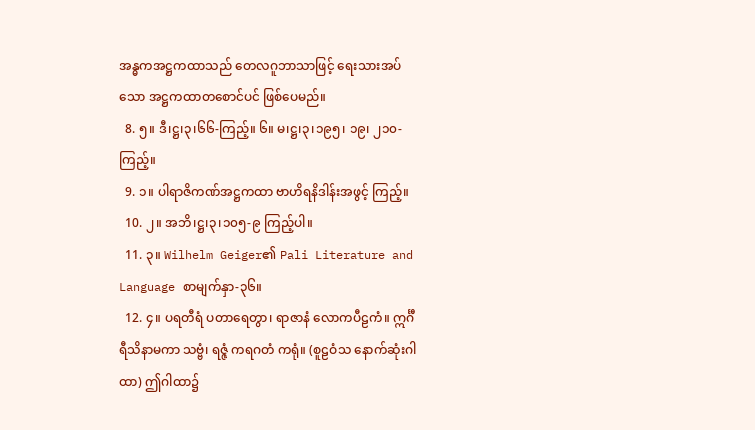အန္ဓကအဋ္ဌကထာသည် တေလဂူဘာသာဖြင့် ရေးသားအပ်သော အဋ္ဌကထာတစောင်ပင် ဖြစ်ပေမည်။
  8. ၅။ ဒီ၊ဋ္ဌ၊၃၊၆၆-ကြည့်။ ၆။ မ၊ဋ္ဌ၊၃၊၁၉၅၊ ၁၉၊ ၂၁၀-ကြည့်။
  9. ၁။ ပါရာဇိကဏ်အဋ္ဌကထာ ဗာဟိရနိဒါန်းအဖွင့် ကြည့်။
  10. ၂။ အဘိ၊ဋ္ဌ၊၃၊၁၀၅-၉ ကြည့်ပါ။
  11. ၃။ Wilhelm Geiger၏ Pali Literature and Language စာမျက်နှာ-၃၆။
  12. ၄။ ပရတီရံ ပတာရေတွာ၊ ရာဇာနံ လောကပီဠကံ။ ဣင်္ဂီရီသိနာမကာ သဗ္ဗံ၊ ရဇ္ဇံ ကရဂတံ ကရုံ။ (စူဠဝံသ နောက်ဆုံးဂါထာ) ဤဂါထာ၌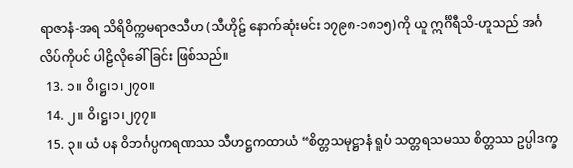ရာဇာနံ-အရ သိရိဝိက္ကမရာဇသီဟ (သီဟိုဠ် နောက်ဆုံးမင်း ၁၇၉၈-၁၈၁၅)ကို ယူ ဣင်္ဂိရီသိ-ဟူသည် အင်္ဂလိပ်ကိုပင် ပါဠိလိုခေါ်ခြင်း ဖြစ်သည်။
  13. ၁။ ဝိ၊ဋ္ဌ၊၁၊၂၇၀။
  14. ၂။ ဝိ၊ဋ္ဌ၊၁၊၂၇၇။
  15. ၃။ ယံ ပန ဝိဘင်္ဂပ္ပကရဏဿ သီဟဋ္ဌကထာယံ “စိတ္တသမုဋ္ဌာနံ ရူပံ သတ္တရသမဿ စိတ္တဿ ဥပ္ပါဒက္ခ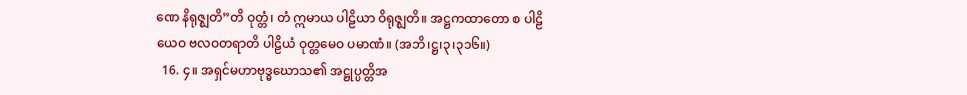ဏေ နိရုဇ္ဈတိ”တိ ဝုတ္တံ၊ တံ ဣမာယ ပါဠိယာ ဝိရုဇ္ဈတိ။ အဋ္ဌကထာတော စ ပါဠိယေဝ ဗလဝတရာတိ ပါဠိယံ ဝုတ္တမေဝ ပမာဏံ။ (အဘိ၊ဋ္ဌ၊၃၊၃၁၆။)
  16. ၄။ အရှင်မဟာဗုဒ္ဓဃောသ၏ အဋ္ဌုပ္ပတ္တိအ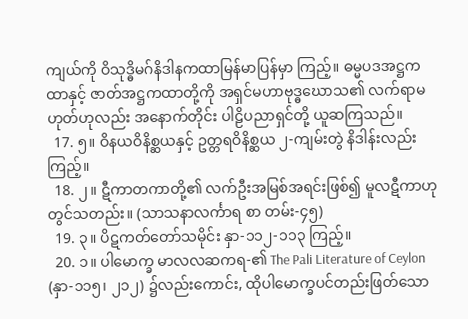ကျယ်ကို ဝိသုဒ္ဓိမဂ်နိဒါနကထာမြန်မာပြန်မှာ ကြည့်။ ဓမ္မပဒအဋ္ဌကထာနှင့် ဇာတ်အဋ္ဌကထာတို့ကို အရှင်မဟာဗုဒ္ဓဃောသ၏ လက်ရာမဟုတ်ဟုလည်း အနောက်တိုင်း ပါဠိပညာရှင်တို့ ယူဆကြသည်။
  17. ၅။ ဝိနယဝိနိစ္ဆယနှင့် ဥတ္တရဝိနိစ္ဆယ ၂-ကျမ်းတွဲ နိဒါန်းလည်း ကြည့်။
  18. ၂။ ဋီကာတကာတို့၏ လက်ဦးအမြစ်အရင်းဖြစ်၍ မူလဋီကာဟု တွင်သတည်း။ (သာသနာလင်္ကာရ စာ တမ်း-၄၅)
  19. ၃။ ပိဋကတ်တော်သမိုင်း နှာ-၁၁၂-၁၁၃ ကြည့်။
  20. ၁။ ပါမောက္ခ မာလလဆကရ-၏ The Pali Literature of Ceylon (နှာ-၁၁၅၊ ၂၁၂) ၌လည်းကောင်း, ထိုပါမောက္ခပင်တည်းဖြတ်သော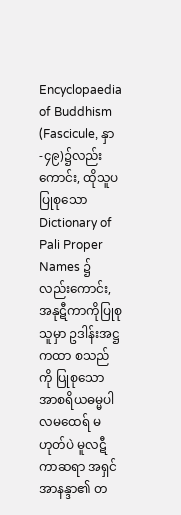Encyclopaedia of Buddhism (Fascicule, နှာ-၄၉)၌လည်းကောင်း, ထိုသူပ ပြုစုသော Dictionary of Pali Proper Names ၌လည်းကောင်း, အနုဋီကာကိုပြုစုသူမှာ ဥဒါန်းအဋ္ဌကထာ စသည်ကို ပြုစုသော အာစရိယဓမ္မပါလမထေရ် မဟုတ်ပဲ မူလဋီကာဆရာ အရှင်အာနန္ဒာ၏ တ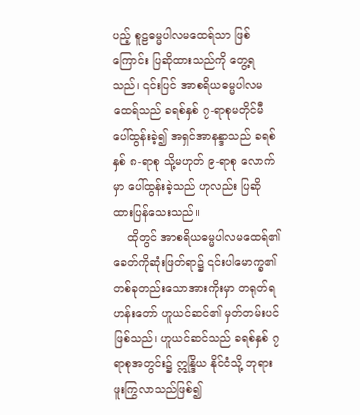ပည့် စူဠဓမ္မပါလမထေရ်သာ ဖြစ်ကြောင်း ပြဆိုထားသည်ကို တွေ့ရသည်၊ ၎င်းပြင် အာစရိယဓမ္မပါလမထေရ်သည် ခရစ်နှစ် ၇-ရာစုမတိုင်မီ ပေါ်ထွန်းခဲ့၍ အရှင်အာနန္ဒာသည် ခရစ်နှစ် ၈-ရာစု သို့မဟုတ် ၉-ရာစု လောက်မှာ ပေါ်ထွန်းခဲ့သည် ဟုလည်း ပြဆိုထားပြန်သေးသည်။
    ထိုတွင် အာစရိယဓမ္မပါလမထေရ်၏ ခေတ်ကိုဆုံးဖြတ်ရာ၌ ၎င်းပါမောက္ခ၏ တစ်ခုတည်းသောအားကိုးမှာ တရုတ်ရဟန်းတော် ဟူယင်ဆင်၏ မှတ်တမ်းပင် ဖြစ်သည်၊ ဟူယင်ဆင်သည် ခရစ်နှစ် ၇ ရာစုအတွင်း၌ ဣန္ဒြိယ နိုင်ငံသို့ ဘုရားဖူးကြွလာသည်ဖြစ်၍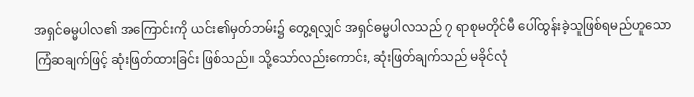အရှင်ဓမ္မပါလ၏ အကြောင်းကို ယင်း၏မှတ်ဘမ်း၌ တွေ့ရလျှင် အရှင်ဓမ္မပါလသည် ၇ ရာစုမတိုင်မီ ပေါ်ထွန်းခဲ့သူဖြစ်ရမည်ဟူသော ကြံဆချက်ဖြင့် ဆုံးဖြတ်ထားခြင်း ဖြစ်သည်။ သို့သော်လည်းကောင်း, ဆုံးဖြတ်ချက်သည် မခိုင်လုံ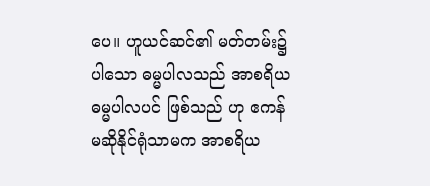ပေ။ ဟူယင်ဆင်၏ မတ်တမ်း၌ပါသော ဓမ္မပါလသည် အာစရိယဓမ္မပါလပင် ဖြစ်သည် ဟု ဧကန် မဆိုနိုင်ရုံသာမက အာစရိယ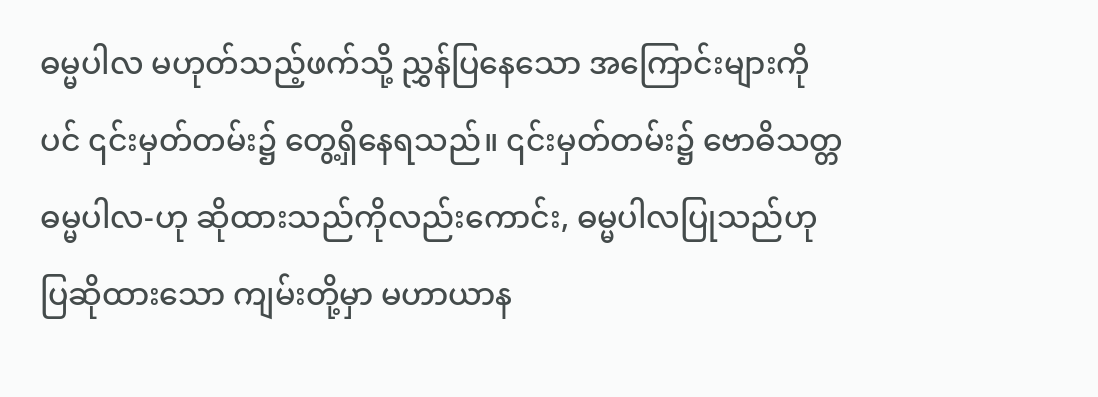ဓမ္မပါလ မဟုတ်သည့်ဖက်သို့ ညွှန်ပြနေသော အကြောင်းများကိုပင် ၎င်းမှတ်တမ်း၌ တွေ့ရှိနေရသည်။ ၎င်းမှတ်တမ်း၌ ဗောဓိသတ္တဓမ္မပါလ-ဟု ဆိုထားသည်ကိုလည်းကောင်း, ဓမ္မပါလပြုသည်ဟု ပြဆိုထားသော ကျမ်းတို့မှာ မဟာယာန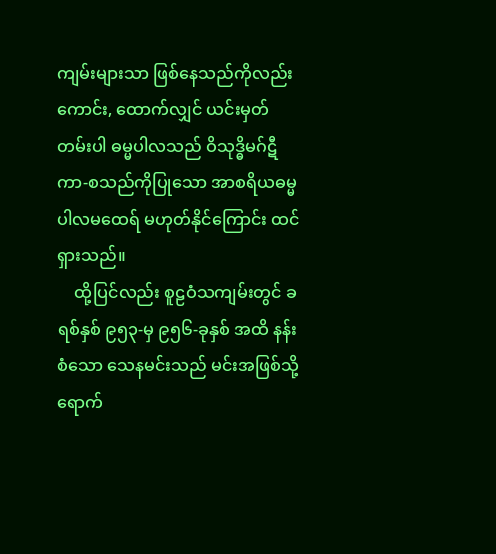ကျမ်းများသာ ဖြစ်နေသည်ကိုလည်းကောင်း, ထောက်လျှင် ယင်းမှတ်တမ်းပါ ဓမ္မပါလသည် ဝိသုဒ္ဓိမဂ်ဋီကာ-စသည်ကိုပြုသော အာစရိယဓမ္မပါလမထေရ် မဟုတ်နိုင်ကြောင်း ထင်ရှားသည်။
    ထို့ပြင်လည်း စူဠဝံသကျမ်းတွင် ခရစ်နှစ် ၉၅၃-မှ ၉၅၆-ခုနှစ် အထိ နန်းစံသော သေနမင်းသည် မင်းအဖြစ်သို့ ရောက်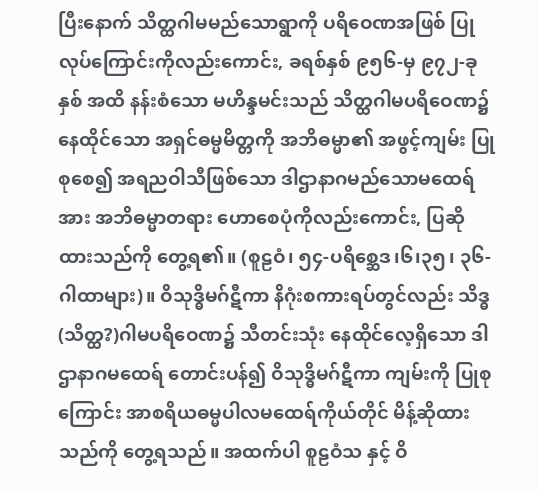ပြီးနောက် သိတ္ထဂါမမည်သောရွာကို ပရိဝေဏအဖြစ် ပြုလုပ်ကြောင်းကိုလည်းကောင်း, ခရစ်နှစ် ၉၅၆-မှ ၉၇၂-ခုနှစ် အထိ နန်းစံသော မဟိန္ဒမင်းသည် သိတ္ထဂါမပရိဝေဏ၌ နေထိုင်သော အရှင်ဓမ္မမိတ္တကို အဘိဓမ္မာ၏ အဖွင့်ကျမ်း ပြုစုစေ၍ အရညဝါသီဖြစ်သော ဒါဌာနာဂမည်သောမထေရ်အား အဘိဓမ္မာတရား ဟောစေပုံကိုလည်းကောင်း, ပြဆိုထားသည်ကို တွေ့ရ၏။ (စူဠဝံ၊ ၅၄-ပရိစ္ဆေဒ၊၆၊၃၅၊ ၃၆-ဂါထာများ)။ ဝိသုဒ္ဓိမဂ်ဋီကာ နိဂုံးစကားရပ်တွင်လည်း သိဒ္ဓ(သိတ္ထ?)ဂါမပရိဝေဏ၌ သီတင်းသုံး နေထိုင်လေ့ရှိသော ဒါဌာနာဂမထေရ် တောင်းပန်၍ ဝိသုဒ္ဓိမဂ်ဋီကာ ကျမ်းကို ပြုစုကြောင်း အာစရိယဓမ္မပါလမထေရ်ကိုယ်တိုင် မိန့်ဆိုထားသည်ကို တွေ့ရသည်။ အထက်ပါ စူဠဝံသ နှင့် ဝိ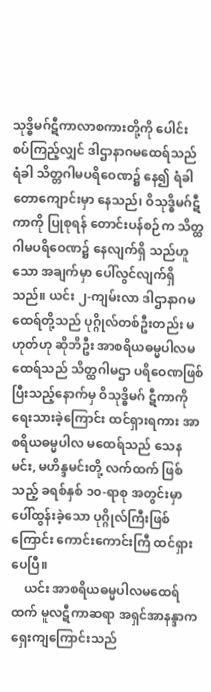သုဒ္ဓိမဂ်ဋီကာလာစကားတို့ကို ပေါင်းစပ်ကြည့်လျှင် ဒါဌာနာဂမထေရ်သည် ရံခါ သိတ္တဂါမပရိဝေဏ၌ နေ၍ ရံခါ တောကျောင်းမှာ နေသည်၊ ဝိသုဒ္ဓိမဂ်ဋီကာကို ပြုစုရန် တောင်းပန်စဉ်က သိတ္ထဂါမပရိဝေဏ၌ နေလျက်ရှိ သည်ဟူသော အချက်မှာ ပေါ်လွင်လျက်ရှိသည်။ ယင်း ၂-ကျမ်းလာ ဒါဌာနာဂမထေရ်တို့သည် ပုဂ္ဂိုလ်တစ်ဦးတည်း မဟုတ်ဟု ဆိုဘိဦး အာစရိယဓမ္မပါလမထေရ်သည် သိတ္ထဂါမဌာ ပရိဝေဏဖြစ်ပြီးသည့်နောက်မှ ဝိသုဒ္ဓိမဂ် ဋီကာကို ရေးသားခဲ့ကြောင်း ထင်ရှားရကား အာစရိယဓမ္မပါလ မထေရ်သည် သေနမင်း, မဟိန္ဒမင်းတို့ လက်ထက် ဖြစ်သည့် ခရစ်နှစ် ၁၀-ရာစု အတွင်းမှာ ပေါ်ထွန်းခဲ့သော ပုဂ္ဂိုလ်ကြီးဖြစ်ကြောင်း ကောင်းကောင်းကြီ ထင်ရှားပေပြီ။
    ယင်း အာစရိယဓမ္မပါလမထေရ်ထက် မူလဋီကာဆရာ အရှင်အာနန္ဒာက ရှေးကျကြောင်းသည်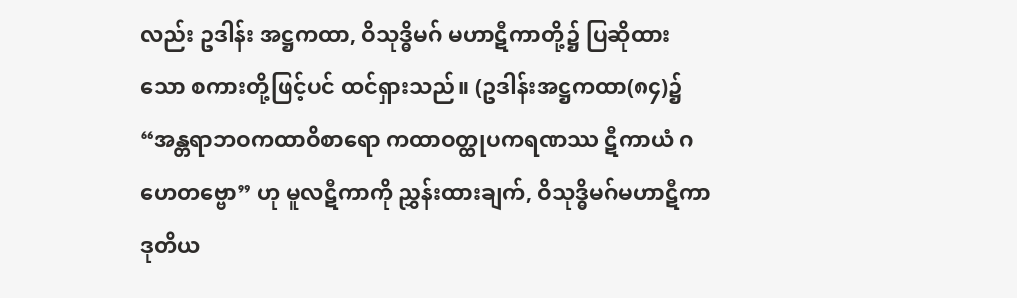လည်း ဥဒါန်း အဋ္ဌကထာ, ဝိသုဒ္ဓိမဂ် မဟာဋီကာတို့၌ ပြဆိုထားသော စကားတို့ဖြင့်ပင် ထင်ရှားသည်။ (ဥဒါန်းအဋ္ဌကထာ(၈၄)၌ “အန္တရာဘဝကထာဝိစာရော ကထာဝတ္ထုပကရဏဿ ဋီကာယံ ဂဟေတဗ္ဗော” ဟု မူလဋီကာကို ညွှန်းထားချက်, ဝိသုဒ္ဓိမဂ်မဟာဋီကာ ဒုတိယ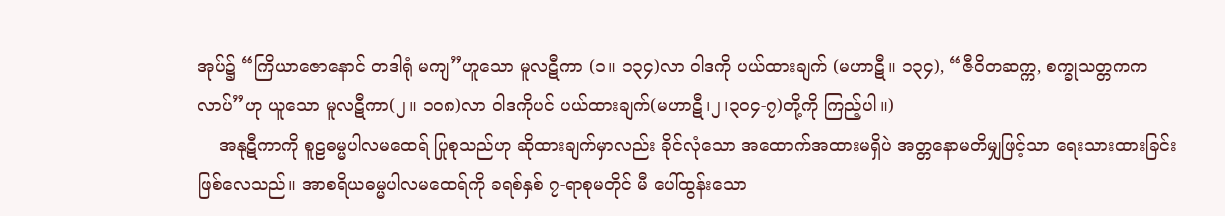အုပ်၌ “ကြိယာဇောနောင် တဒါရုံ မကျ”ဟူသော မူလဋီကာ (၁။ ၁၃၄)လာ ဝါဒကို ပယ်ထားချက် (မဟာဋီ။ ၁၃၄), “ဇီဝိတဆက္က, စက္ခုသတ္တကကလာပ်”ဟု ယူသော မူလဋီကာ(၂။ ၁၀၈)လာ ဝါဒကိုပင် ပယ်ထားချက်(မဟာဋီ၊၂၊၃၀၄-၇)တို့ကို ကြည့်ပါ။)
    အနုဋီကာကို စူဠဓမ္မပါလမထေရ် ပြုစုသည်ဟု ဆိုထားချက်မှာလည်း ခိုင်လုံသော အထောက်အထားမရှိပဲ အတ္တနောမတိမျှဖြင့်သာ ရေးသားထားခြင်း ဖြစ်လေသည်။ အာစရိယဓမ္မပါလမထေရ်ကို ခရစ်နှစ် ၇-ရာစုမတိုင် မီ ပေါ်ထွန်းသော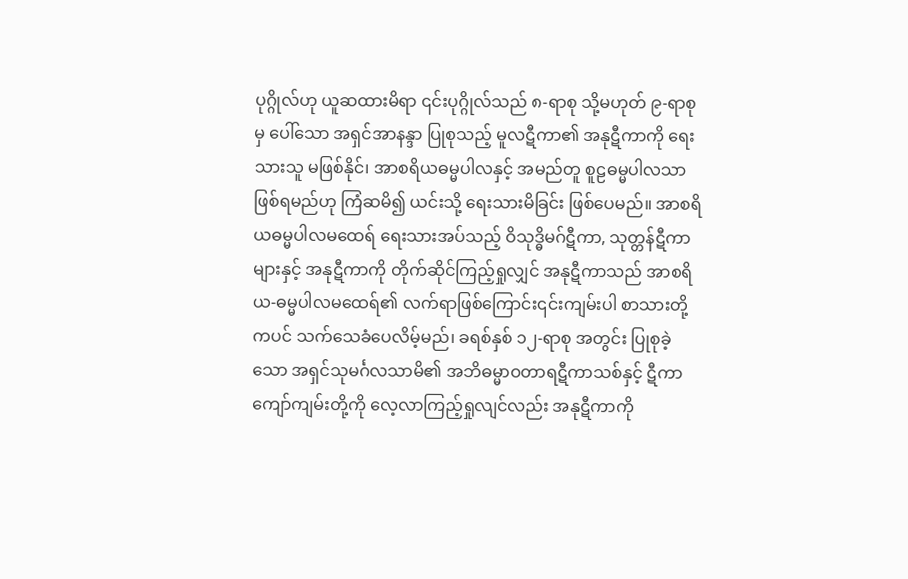ပုဂ္ဂိုလ်ဟု ယူဆထားမိရာ ၎င်းပုဂ္ဂိုလ်သည် ၈-ရာစု သို့မဟုတ် ၉-ရာစုမှ ပေါ်သော အရှင်အာနန္ဒာ ပြုစုသည့် မူလဋီကာ၏ အနုဋီကာကို ရေးသားသူ မဖြစ်နိုင်၊ အာစရိယဓမ္မပါလနှင့် အမည်တူ စူဠဓမ္မပါလသာ ဖြစ်ရမည်ဟု ကြံဆမိ၍ ယင်းသို့ ရေးသားမိခြင်း ဖြစ်ပေမည်။ အာစရိယဓမ္မပါလမထေရ် ရေးသားအပ်သည့် ဝိသုဒ္ဓိမဂ်ဋီကာ, သုတ္တန်ဋီကာများနှင့် အနုဋီကာကို တိုက်ဆိုင်ကြည့်ရှုလျှင် အနုဋီကာသည် အာစရိယ-ဓမ္မပါလမထေရ်၏ လက်ရာဖြစ်ကြောင်း၎င်းကျမ်းပါ စာသားတို့ကပင် သက်သေခံပေလိမ့်မည်၊ ခရစ်နှစ် ၁၂-ရာစု အတွင်း ပြုစုခဲ့သော အရှင်သုမင်္ဂလသာမိ၏ အဘိဓမ္မာဝတာရဋီကာသစ်နှင့် ဋီကာကျော်ကျမ်းတို့ကို လေ့လာကြည့်ရှုလျင်လည်း အနုဋီကာကို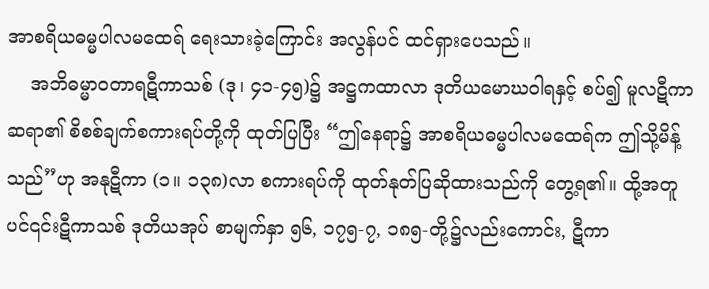အာစရိယဓမ္မပါလမထေရ် ရေးသားခဲ့ကြောင်း အလွန်ပင် ထင်ရှားပေသည်။
    အဘိဓမ္မာဝတာရဋီကာသစ် (ဒု၊ ၄၁-၄၅)၌ အဋ္ဌကထာလာ ဒုတိယမောဃဝါရနှင့် စပ်၍ မူလဋီကာဆရာ၏ စိစစ်ချက်စကားရပ်တို့ကို ထုတ်ပြပြီး “ဤနေရာ၌ အာစရိယဓမ္မပါလမထေရ်က ဤသို့မိန့်သည်”ဟု အနုဋီကာ (၁။ ၁၃၈)လာ စကားရပ်ကို ထုတ်နုတ်ပြဆိုထားသည်ကို တွေ့ရ၏။ ထို့အတူပင်၎င်းဋီကာသစ် ဒုတိယအုပ် စာမျက်နှာ ၅၆, ၁၇၅-၇, ၁၈၅-တို့၌လည်းကောင်း, ဋီကာ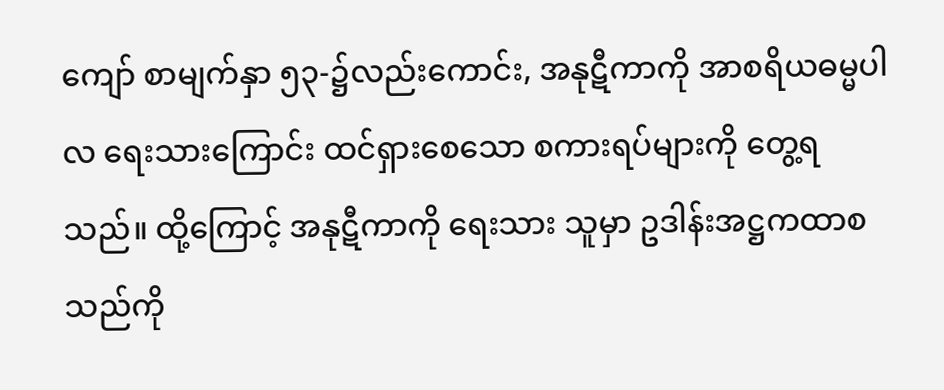ကျော် စာမျက်နှာ ၅၃-၌လည်းကောင်း, အနုဋီကာကို အာစရိယဓမ္မပါလ ရေးသားကြောင်း ထင်ရှားစေသော စကားရပ်များကို တွေ့ရသည်။ ထို့ကြောင့် အနုဋီကာကို ရေးသား သူမှာ ဥဒါန်းအဋ္ဌကထာစသည်ကို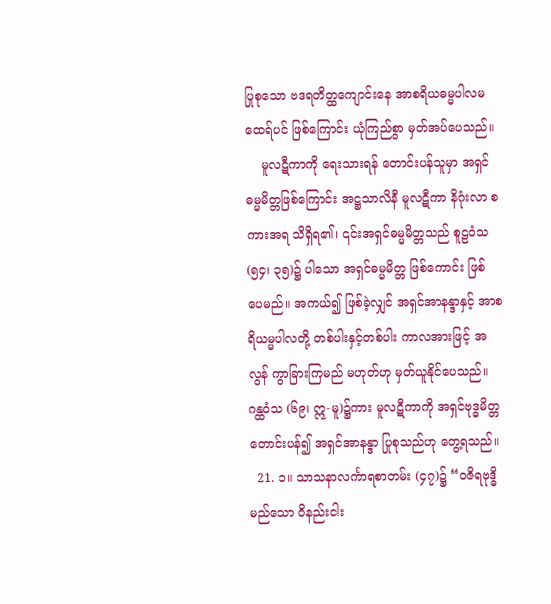ပြုစုသော ဗဒရတိတ္ထကျောင်းနေ အာစရိယဓမ္မပါလမထေရ်ပင် ဖြစ်ကြောင်း ယုံကြည်စွာ မှတ်အပ်ပေသည်။
    မူလဋီကာကို ရေးသားရန် တောင်းပန်သူမှာ အရှင်ဓမ္မမိတ္တဖြစ်ကြောင်း အဋ္ဌသာလိနီ မူလဋီကာ နိဂုံးလာ စကားအရ သိရှိရ၏၊ ၎င်းအရှင်ဓမ္မမိတ္တသည် စူဠဝံသ (၅၄၊ ၃၅)၌ ပါသော အရှင်ဓမ္မမိတ္တ ဖြစ်ကောင်း ဖြစ် ပေမည်။ အကယ်၍ ဖြစ်ခဲ့လျှင် အရှင်အာနန္ဒာနှင့် အာစရိယမ္မပါလတို့ တစ်ပါးနှင့်တစ်ပါး ကာလအားဖြင့် အလွန် ကွာခြားကြမည် မဟုတ်ဟု မှတ်ယူနိုင်ပေသည်။ ဂန္ထဝံသ (၆၉၊ ဣ-မူ)၌ကား မူလဋီကာကို အရှင်ဗုဒ္ဓမိတ္တ တောင်းပန်၍ အရှင်အာနန္ဒာ ပြုစုသည်ဟု တွေ့ရသည်။
  21. ၁။ သာသနာလင်္ကာရစာတမ်း (၄၇)၌ “ဝဇိရဗုဒ္ဓိမည်သော ဝိနည်းငါး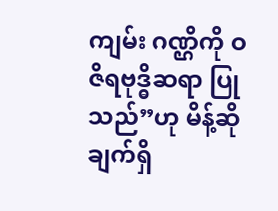ကျမ်း ဂဏ္ဌိကို ဝဇိရဗုဒ္ဓိဆရာ ပြု သည်”ဟု မိန့်ဆိုချက်ရှိ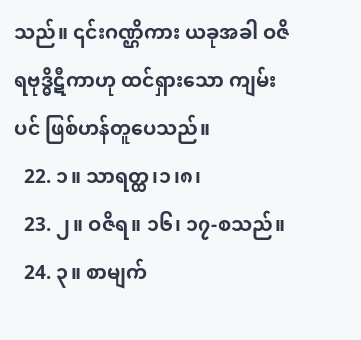သည်။ ၎င်းဂဏ္ဌိကား ယခုအခါ ဝဇိရဗုဒ္ဓိဋီကာဟု ထင်ရှားသော ကျမ်းပင် ဖြစ်ဟန်တူပေသည်။
  22. ၁။ သာရတ္ထ၊၁၊၈၊
  23. ၂။ ဝဇိရ။ ၁၆၊ ၁၇-စသည်။
  24. ၃။ စာမျက်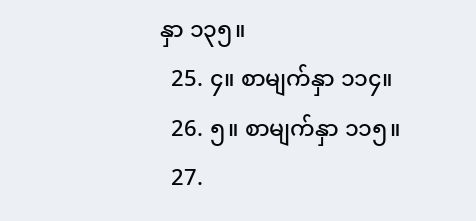နှာ ၁၃၅။
  25. ၄။ စာမျက်နှာ ၁၁၄။
  26. ၅။ စာမျက်နှာ ၁၁၅။
  27.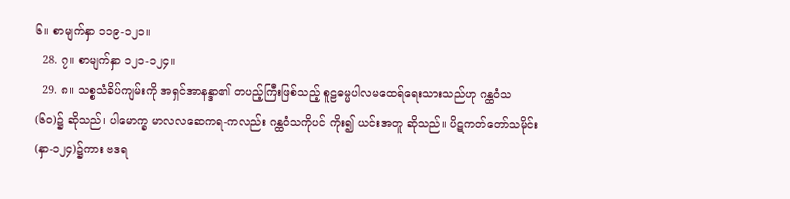၆။ စာမျက်နှာ ၁၁၉-၁၂၁။
  28. ၇။ စာမျက်နှာ ၁၂၁-၁၂၄။
  29. ၈။ သစ္စသံခိပ်ကျမ်းကို အရှင်အာနန္ဒာ၏ တပည့်ကြီးဖြစ်သည့် စူဠဓမ္မပါလမထေရ်ရေးသားသည်ဟု ဂန္ထဝံသ (၆၀)၌ ဆိုသည်၊ ပါမောက္ခ မာလလဆေကရ-ကလည်း ဂန္ထဝံသကိုပင် ကိုး၍ ယင်းအတူ ဆိုသည်။ ပိဋကတ်တော်သမိုင်း (နှာ-၁၂၄)၌ကား ဗဒရ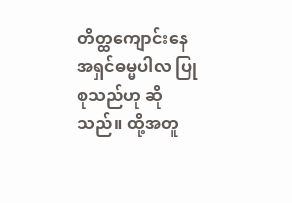တိတ္ထကျောင်းနေ အရှင်ဓမ္မပါလ ပြုစုသည်ဟု ဆိုသည်။ ထို့အတူ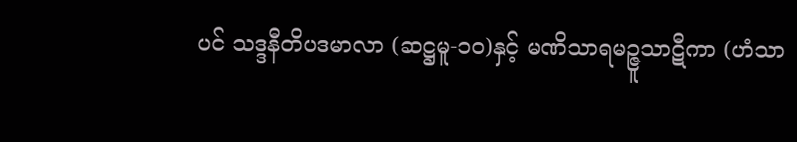ပင် သဒ္ဒနီတိပဒမာလာ (ဆဋ္ဌမူ-၁၀)နှင့် မဏိသာရမဉ္ဇူသာဋီကာ (ဟံသာ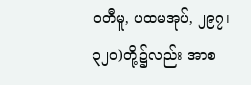ဝတီမူ, ပထမအုပ်, ၂၉၇၊ ၃၂၀)တို့၌လည်း အာစ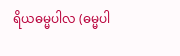ရိယဓမ္မပါလ (ဓမ္မပါ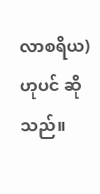လာစရိယ)ဟုပင် ဆိုသည်။